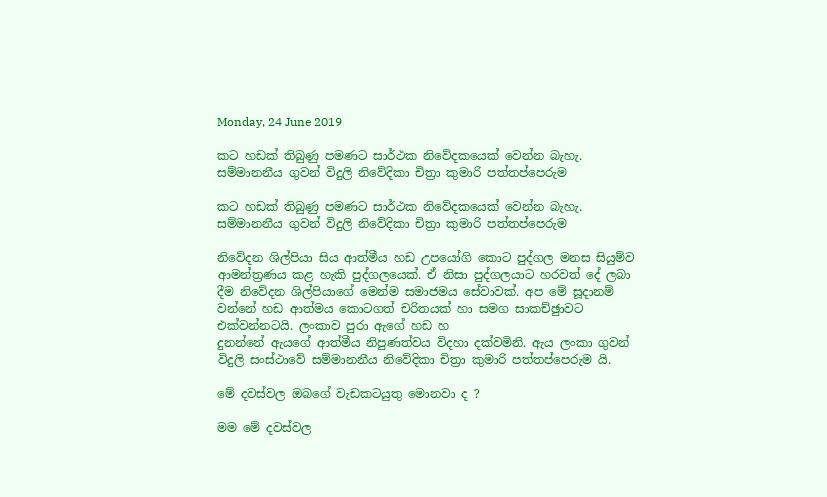Monday, 24 June 2019

කට හඩක් තිබුණු පමණට සාර්ථක නිවේදකයෙක් වෙන්න බැහැ. සම්මානනීය ගුවන් විදුලි නිවේදිකා චිත්‍රා කුමාරි පත්තප්පෙරුම

කට හඩක් තිබුණු පමණට සාර්ථක නිවේදකයෙක් වෙන්න බැහැ.
සම්මානනීය ගුවන් විදුලි නිවේදිකා චිත්‍රා කුමාරි පත්තප්පෙරුම

නිවේදන ශිල්පියා සිය ආත්මීය හඩ උපයෝගි කොට පුද්ගල මනස සියුම්ව ආමන්ත්‍රණය කළ හැකි පුද්ගලයෙක්. ඒ නිසා පුද්ගලයාට හරවත් දේ ලබා දීම නිවේදන ශිල්පියාගේ මෙන්ම සමාජමය සේවාවක්. අප මේ සූදානම් වන්නේ හඩ ආත්මය කොටගත් චරිතයක් හා සමග සාකච්ඡුාවට එක්වන්නටයි. ලංකාව පුරා ඇගේ හඩ හ
දුනන්නේ ඇයගේ ආත්මීය නිපුණත්වය විදහා දක්වමිනි. ඇය ලංකා ගුවන් විදුලි සංස්ථාවේ සම්මානනීය නිවේදිකා චිත්‍රා කුමාරි පත්තප්පෙරුම යි.

මේ දවස්වල ඔබගේ වැඩකටයුතු මොනවා ද ?

මම මේ දවස්වල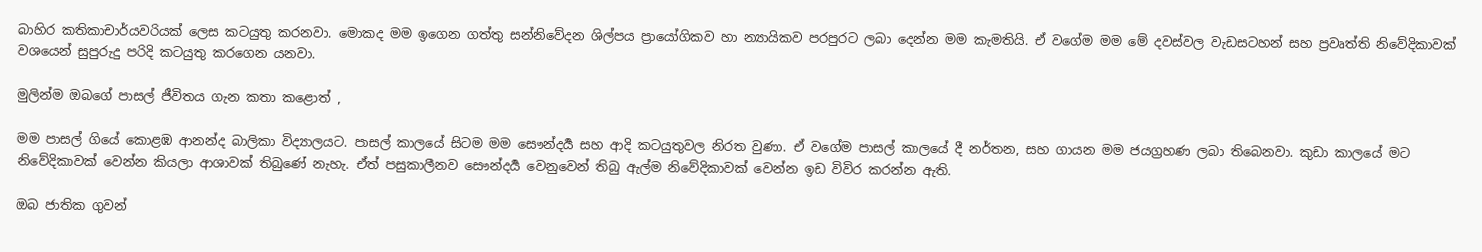බාහිර කතිකාචාර්යවරියක් ලෙස කටයුතු කරනවා. මොකද මම ඉගෙන ගත්තු සන්නිවේදන ශිල්පය ප්‍රායෝගිකව හා න්‍යායිකව පරපුරට ලබා දෙන්න මම කැමතියි. ඒ වගේම මම මේ දවස්වල වැඩසටහන් සහ ප්‍රවෘත්ති නිවේදිකාවක් වශයෙන් සුපුරුදු පරිදි කටයුතු කරගෙන යනවා.

මුලින්ම ඔබගේ පාසල් ජීවිතය ගැන කතා කළොත් ,

මම පාසල් ගියේ කොළඹ ආනන්ද බාලිකා විද්‍යාලයට. පාසල් කාලයේ සිටම මම සෞන්දර්‍ය සහ ආදි කටයුතුවල නිරත වුණා. ඒ වගේම පාසල් කාලයේ දී නර්තන, සහ ගායන මම ජයග්‍රහණ ලබා තිබෙනවා. කුඩා කාලයේ මට නිවේදිකාවක් වෙන්න කියලා ආශාවක් තිබුණේ නැහැ. ඒත් පසුකාලීනව සෞන්දර්‍ය වෙනුවෙන් තිබු ඇල්ම නිවේදිකාවක් වෙන්න ඉඩ විවිර කරන්න ඇති.

ඔබ ජාතික ගුවන්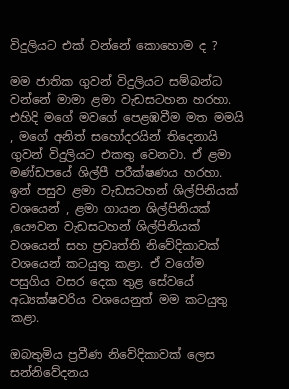විදුලියට එක් වන්නේ කොහොම ද ?

මම ජාතික ගුවන් විදුලියට සම්බන්ධ වන්නේ මාමා ළමා වැඩසටහන හරහා. එහිදි මගේ මවගේ පෙළඹවීම මත මමයි , මගේ අනිත් සහෝදරයින් තිදෙනායි ගුවන් විදුලියට එකතු වෙනවා. ඒ ළමා මණ්ඩපයේ ශිල්පී පරීක්ෂණය හරහා. ඉන් පසුව ළමා වැඩසටහන් ශිල්පිනියක් වශයෙන් , ළමා ගායන ශිල්පිනියක් ,යෞවන වැඩසටහන් ශිල්පිනියක් වශයෙන් සහ ප්‍රවෘත්ති නිවේදිකාවක් වශයෙන් කටයුතු කළා. ඒ වගේම පසුගිය වසර දෙක තුළ සේවයේ අධ්‍යක්ෂවරිය වශයෙනුත් මම කටයුතු කළා.

ඔබතුමිය ප්‍රවීණ නිවේදිකාවක් ලෙස සන්නිවේදනය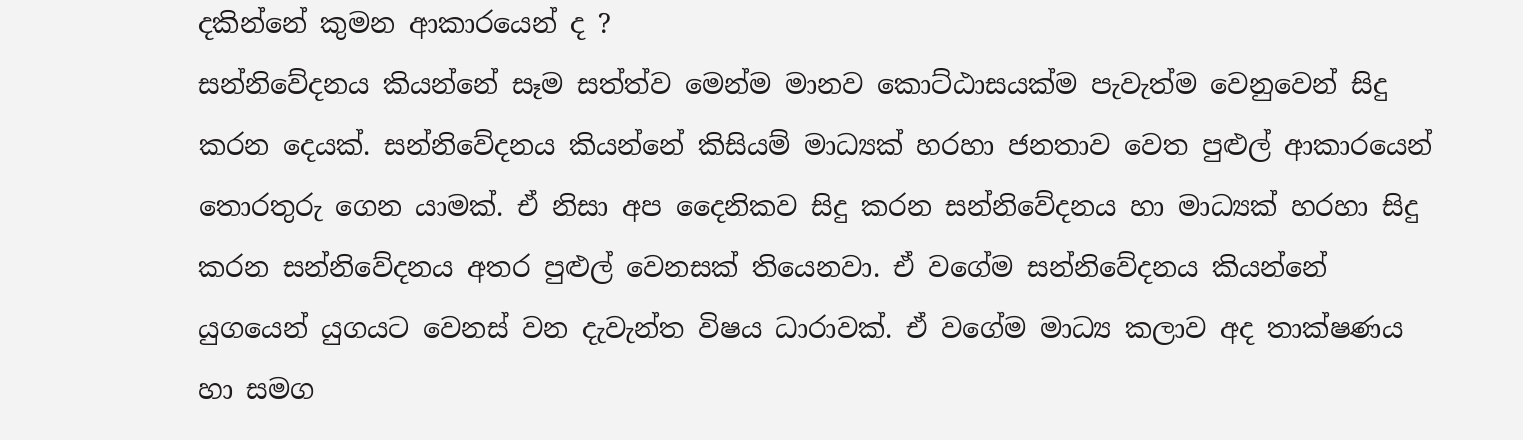දකින්නේ කුමන ආකාරයෙන් ද ?
සන්නිවේදනය කියන්නේ සෑම සත්ත්ව මෙන්ම මානව කොට්ඨාසයක්ම පැවැත්ම වෙනුවෙන් සිදු කරන දෙයක්. සන්නිවේදනය කියන්නේ කිසියම් මාධ්‍යක් හරහා ජනතාව වෙත පුළුල් ආකාරයෙන් තොරතුරු ගෙන යාමක්. ඒ නිසා අප දෛනිකව සිදු කරන සන්නිවේදනය හා මාධ්‍යක් හරහා සිදු කරන සන්නිවේදනය අතර පුළුල් වෙනසක් තියෙනවා. ඒ වගේම සන්නිවේදනය කියන්නේ යුගයෙන් යුගයට වෙනස් වන දැවැන්ත විෂය ධාරාවක්. ඒ වගේම මාධ්‍ය කලාව අද තාක්ෂණය හා සමග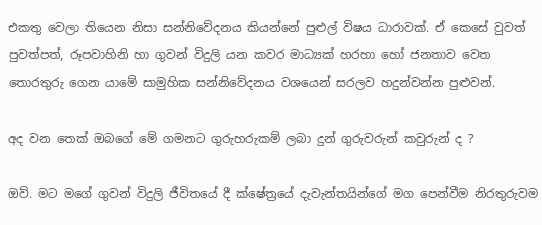එකතු වෙලා තියෙන නිසා සන්නිවේදනය කියන්නේ පුළුල් විෂය ධාරාවක්. ඒ කෙසේ වුවත් පුවත්පත්, රූපවාහිනි හා ගුවන් විදුලි යන කවර මාධ්‍යක් හරහා හෝ ජනතාව වෙත තොරතුරු ගෙන යාමේ සාමුහික සන්නිවේදනය වශයෙන් සරලව හදුන්වන්න පුළුවන්.

අද වන තෙක් ඔබගේ මේ ගමනට ගුරුහරුකම් ලබා දුන් ගුරුවරුන් කවුරුන් ද ?

ඔව්. මට මගේ ගුවන් විදුලි ජීවිතයේ දී ක්ෂේත්‍රයේ දැවැන්තයින්ගේ මග පෙන්වීම නිරතුරුවම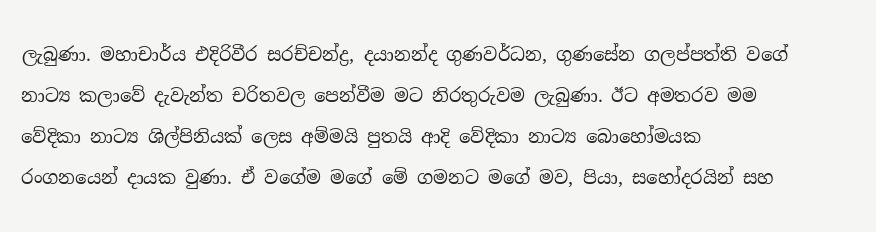ලැබුණා. මහාචාර්ය එදිරිවීර සරච්චන්ද්‍ර, දයානන්ද ගුණවර්ධන, ගුණසේන ගලප්පත්ති වගේ නාට්‍ය කලාවේ දැවැන්ත චරිතවල පෙන්වීම මට නිරතුරුවම ලැබුණා. ඊට අමතරව මම වේදිකා නාට්‍ය ශිල්පිනියක් ලෙස අම්මයි පුතයි ආදි වේදිකා නාට්‍ය බොහෝමයක රංගනයෙන් දායක වුණා. ඒ වගේම මගේ මේ ගමනට මගේ මව, පියා, සහෝදරයින් සහ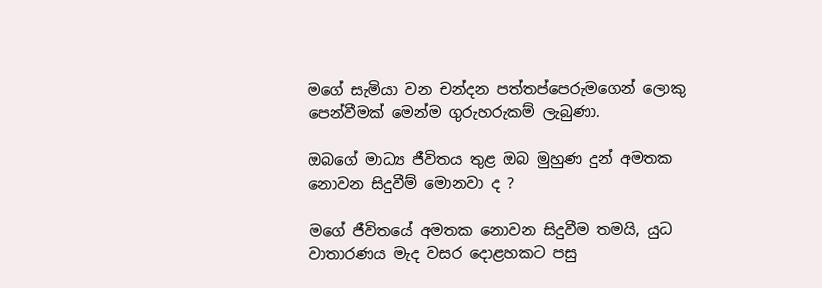මගේ සැමියා වන චන්දන පත්තප්පෙරුමගෙන් ලොකු පෙන්වීමක් මෙන්ම ගුරුහරුකම් ලැබුණා.

ඔබගේ මාධ්‍ය ජීවිතය තුළ ඔබ මුහුණ දුන් අමතක නොවන සිදුවීම් මොනවා ද ?

මගේ ජීවිතයේ අමතක නොවන සිදුවීම තමයි, යුධ වාතාරණය මැද වසර දොළහකට පසු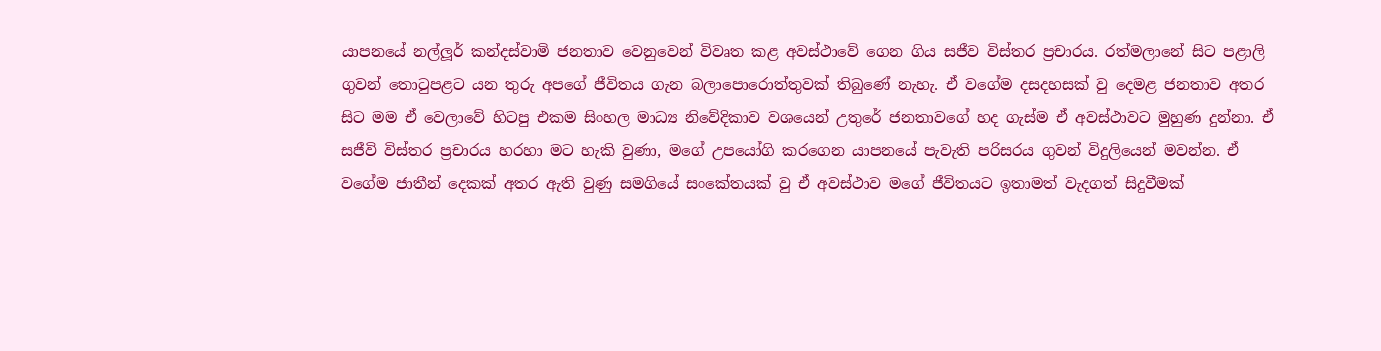යාපනයේ නල්ලූර් කන්දස්වාමි ජනතාව වෙනුවෙන් විවෘත කළ අවස්ථාවේ ගෙන ගිය සජීව විස්තර ප්‍රචාරය. රත්මලානේ සිට පළාලි ගුවන් තොටුපළට යන තුරු අපගේ ජීවිතය ගැන බලාපොරොත්තුවක් තිබුණේ නැහැ. ඒ වගේම දසදහසක් වු දෙමළ ජනතාව අතර සිට මම ඒ වෙලාවේ හිටපු එකම සිංහල මාධ්‍ය නිවේදිකාව වශයෙන් උතුරේ ජනතාවගේ හද ගැස්ම ඒ අවස්ථාවට මුහුණ දුන්නා. ඒ සජීවි විස්තර ප්‍රචාරය හරහා මට හැකි වුණා, මගේ උපයෝගි කරගෙන යාපනයේ පැවැති පරිසරය ගුවන් විදුලියෙන් මවන්න. ඒ වගේම ජාතීන් දෙකක් අතර ඇති වුණු සමගියේ සංකේතයක් වු ඒ අවස්ථාව මගේ ජීවිතයට ඉතාමත් වැදගත් සිදුවීමක්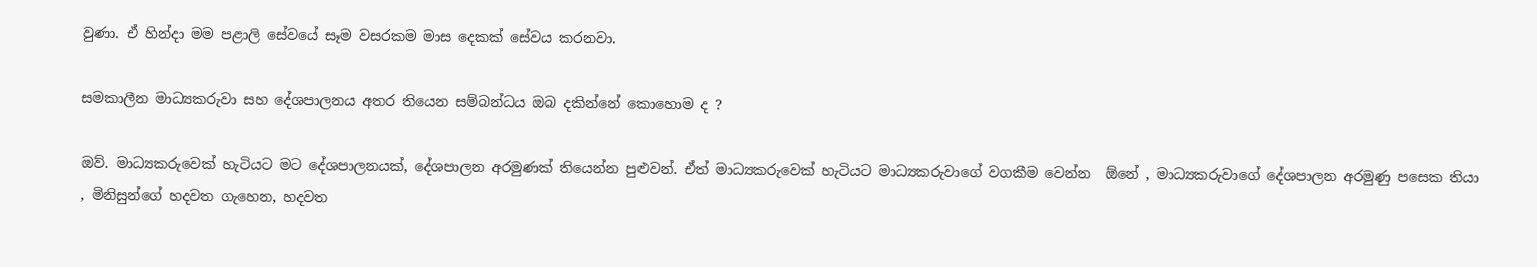වුණා. ඒ හින්දා මම පළාලි සේවයේ සෑම වසරකම මාස දෙකක් සේවය කරනවා.

සමකාලීන මාධ්‍යකරුවා සහ දේශපාලනය අතර තියෙන සම්බන්ධය ඔබ දකින්නේ කොහොම ද ?

ඔව්. මාධ්‍යකරුවෙක් හැටියට මට දේශපාලනයක්, දේශපාලන අරමුණක් තියෙන්න පුළුවන්. ඒත් මාධ්‍යකරුවෙක් හැටියට මාධ්‍යකරුවාගේ වගකීම වෙන්න  ඕනේ , මාධ්‍යකරුවාගේ දේශපාලන අරමුණු පසෙක තියා , මිනිසුන්ගේ හදවත ගැහෙන, හදවත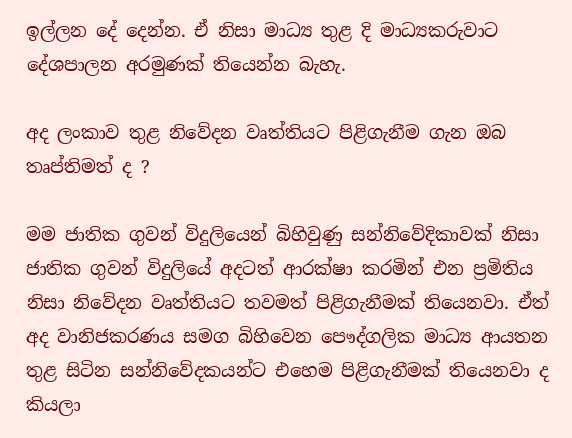ඉල්ලන දේ දෙන්න. ඒ නිසා මාධ්‍ය තුළ දි මාධ්‍යකරුවාට දේශපාලන අරමුණක් තියෙන්න බැහැ.

අද ලංකාව තුළ නිවේදන වෘත්තියට පිළිගැනීම ගැන ඔබ තෘප්තිමත් ද ?

මම ජාතික ගුවන් විදුලියෙන් බිහිවුණු සන්නිවේදිකාවක් නිසා ජාතික ගුවන් විදුලියේ අදටත් ආරක්ෂා කරමින් එන ප්‍රමිතිය නිසා නිවේදන වෘත්තියට තවමත් පිළිගැනීමක් තියෙනවා. ඒත් අද වානිජකරණය සමග බිහිවෙන පෞද්ගලික මාධ්‍ය ආයතන තුළ සිටින සන්නිවේදකයන්ට එහෙම පිළිගැනීමක් තියෙනවා ද කියලා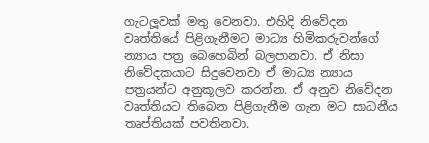ගැටලූවක් මතු වෙනවා. එහිදි නිවේදන වෘත්තියේ පිළිගැනීමට මාධ්‍ය හිමිකරුවන්ගේ න්‍යාය පත්‍ර බෙහෙබින් බලපානවා. ඒ නිසා නිවේදකයාට සිදුවෙනවා ඒ මාධ්‍ය න්‍යාය පත්‍රයන්ට අනුකූලව කරන්න. ඒ අනුව නිවේදන වෘත්තියට තිබෙන පිළිගැනීම ගැන මට සාධනීය තෘප්තියක් පවතිනවා.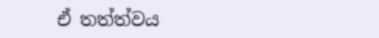ඒ තත්ත්වය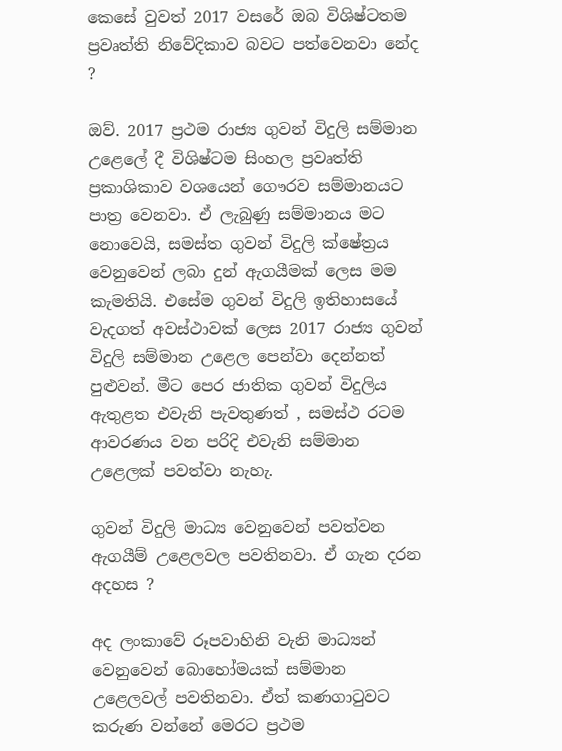කෙසේ වුවත් 2017 වසරේ ඔබ විශිෂ්ටතම ප්‍රවෘත්ති නිවේදිකාව බවට පත්වෙනවා නේද ?

ඔව්. 2017 ප්‍රථම රාජ්‍ය ගුවන් විදුලි සම්මාන උළෙලේ දී විශිෂ්ටම සිංහල ප්‍රවෘත්ති ප්‍රකාශිකාව වශයෙන් ගෞරව සම්මානයට පාත්‍ර වෙනවා. ඒ ලැබුණු සම්මානය මට නොවෙයි, සමස්ත ගුවන් විදුලි ක්ෂේත්‍රය වෙනුවෙන් ලබා දුන් ඇගයීමක් ලෙස මම කැමතියි. එසේම ගුවන් විදුලි ඉතිහාසයේ වැදගත් අවස්ථාවක් ලෙස 2017 රාජ්‍ය ගුවන් විදුලි සම්මාන උළෙල පෙන්වා දෙන්නත් පුළුවන්. මීට පෙර ජාතික ගුවන් විදුලිය ඇතුළත එවැනි පැවතුණත් , සමස්ථ රටම ආවරණය වන පරිදි එවැනි සම්මාන උළෙලක් පවත්වා නැහැ.

ගුවන් විදුලි මාධ්‍ය වෙනුවෙන් පවත්වන ඇගයීම් උළෙලවල පවතිනවා. ඒ ගැන දරන අදහස ?

අද ලංකාවේ රූපවාහිනි වැනි මාධ්‍යන් වෙනුවෙන් බොහෝමයක් සම්මාන උළෙලවල් පවතිනවා. ඒත් කණගාටුවට කරුණ වන්නේ මෙරට ප්‍රථම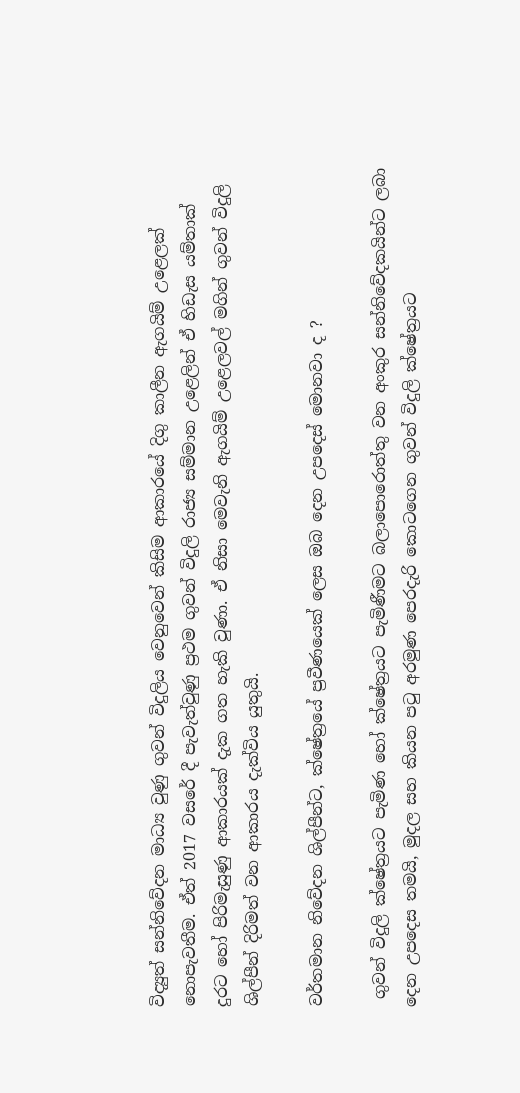විද්‍යුත් සන්නිවේදන මාධ්‍ය වුණු ගුවන් විදුලිය වෙනුවෙන් කිසිම ආකාරයේ දිගු කාලීන ඇගයිම් උළෙලක් නොපැවතීම. ඒත් 2017 වසරේ දී පැවැත්වුණු ප්‍රථම ගුවන් විදුලි රාජ්‍ය සම්මාන උළෙලින් ඒ හිඩැස යම්තාක් දුරට හෝ පිරිමැසුණු ආකාරයක් දැක ගත හැකි වුණා. ඒ නිසා මෙවැනි ඇගයිම් උළෙලවල් මගින් ගුවන් විදුලි ශිල්පීන් දිරිමත් වන ආකාරය දැක්විය යුතුයි.

වර්තමාන නිවේදන ශිල්පීන්ට, ක්ෂේත්‍රයේ ප්‍රවීණයෙක් ලෙස ඔබ දෙන උපදෙස් මොනවා ද ?

 ගුවන් විදුලි ක්ෂේත්‍රයට පැමිණ හෝ ක්ෂේත්‍රයට පැමිණීමට බලාපොරොත්තු වන අංකුර සන්නිවේදකයින්ට ලබා දෙන උපදෙස තමයි, මුදල සහ කියන පටු අරමුණ පෙරදැරි කොටගෙන ගුවන් විදුලි ක්ෂේත්‍රයට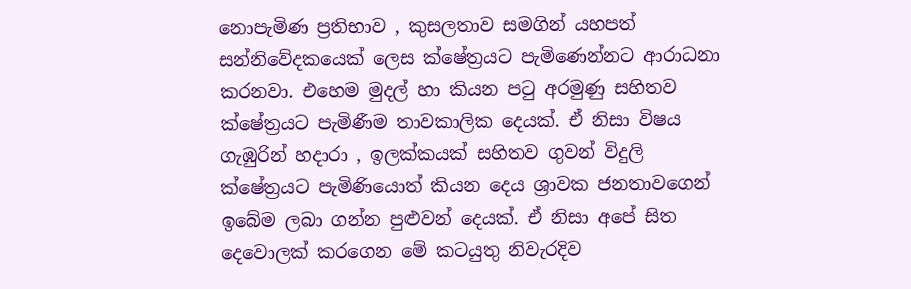නොපැමිණ ප්‍රතිභාව , කුසලතාව සමගින් යහපත් සන්නිවේදකයෙක් ලෙස ක්ෂේත්‍රයට පැමිණෙන්නට ආරාධනා කරනවා. එහෙම මුදල් හා කියන පටු අරමුණු සහිතව ක්ෂේත්‍රයට පැමිණීම තාවකාලික දෙයක්. ඒ නිසා විෂය ගැඹුරින් හදාරා , ඉලක්කයක් සහිතව ගුවන් විදුලි ක්ෂේත්‍රයට පැමිණියොත් කියන දෙය ශ්‍රාවක ජනතාවගෙන් ඉබේම ලබා ගන්න පුළුවන් දෙයක්. ඒ නිසා අපේ සිත දෙවොලක් කරගෙන මේ කටයුතු නිවැරදිව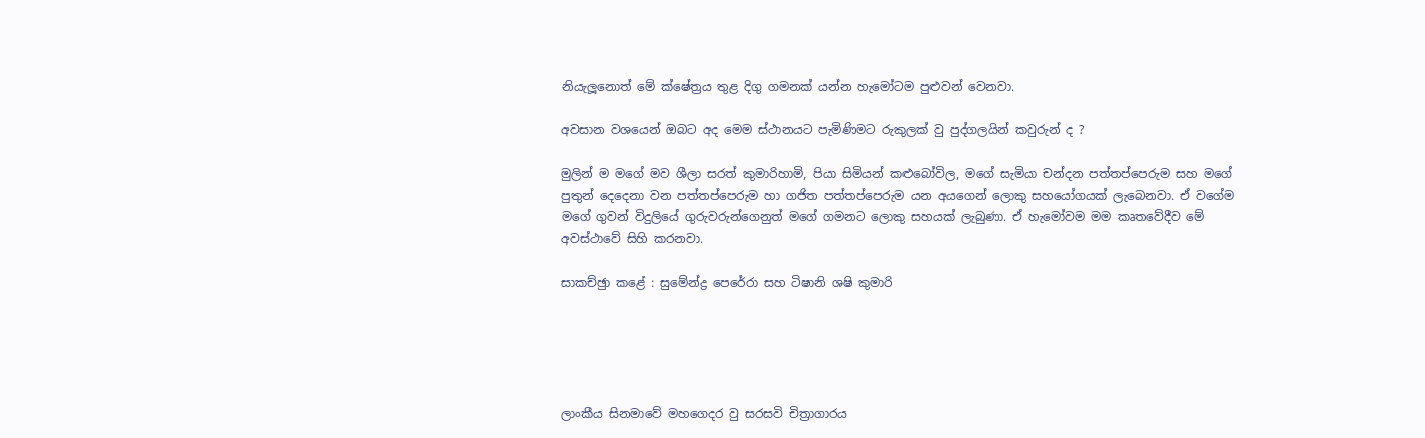නියැලූනොත් මේ ක්ෂේත්‍රය තුළ දිගු ගමනක් යන්න හැමෝටම පුළුවන් වෙනවා.

අවසාන වශයෙන් ඔබට අද මෙම ස්ථානයට පැමිණිමට රුකුලක් වු පුද්ගලයින් කවුරුන් ද ?

මුලින් ම මගේ මව ශීලා සරත් කුමාරිහාමි, පියා සිමියන් කළුබෝවිල, මගේ සැමියා චන්දන පත්තප්පෙරුම සහ මගේ පුතුන් දෙදෙනා වන පත්තප්පෙරුම හා ගජිත පත්තප්පෙරුම යන අයගෙන් ලොකු සහයෝගයක් ලැබෙනවා. ඒ වගේම මගේ ගුවන් විදුලියේ ගුරුවරුන්ගෙනුත් මගේ ගමනට ලොකු සහයක් ලැබුණා. ඒ හැමෝවම මම කෘතවේදීව මේ අවස්ථාවේ සිහි කරනවා.

සාකච්ඡුා කළේ : සුමේන්ද්‍ර පෙරේරා සහ ටිෂානි ශෂි කුමාරි





ලාංකීය සිනමාවේ මහගෙදර වු සරසවි චිත්‍රාගාරය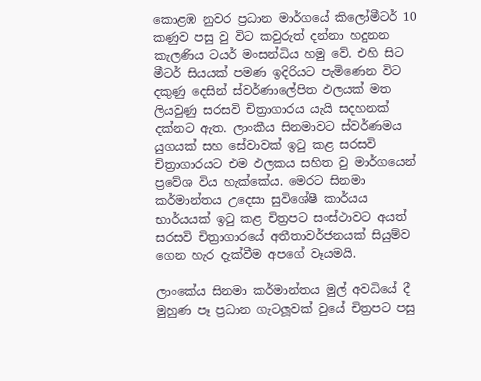කොළඹ නුවර ප්‍රධාන මාර්ගයේ කිලෝමීටර් 10 කණුව පසු වු විට කවුරුත් දන්නා හදුනන කැලණිය ටයර් මංසන්ධිය හමු වේ. එහි සිට මීටර් සියයක් පමණ ඉදිරියට පැමිණෙන විට දකුණු දෙසින් ස්වර්ණාලේපිත ඵලයක් මත ලියවුණු සරසවි චිත්‍රාගාරය යැයි සදහනක් දක්නට ඇත. ලාංකීය සිනමාවට ස්වර්ණමය යුගයක් සහ සේවාවක් ඉටු කළ සරසවි චිත්‍රාගාරයට එම ඵලකය සහිත වු මාර්ගයෙන් ප්‍රවේශ විය හැක්කේය. මෙරට සිනමා කර්මාන්තය උදෙසා සුවිශේෂී කාර්යය භාර්යයක් ඉටු කළ චිත්‍රපට සංස්ථාවට අයත් සරසවි චිත්‍රාගාරයේ අතීතාවර්ජනයක් සියුම්ව ගෙන හැර දැක්වීම අපගේ වෑයමයි.

ලාංකේය සිනමා කර්මාන්තය මුල් අවධියේ දී මුහුණ පෑ ප්‍රධාන ගැටලූවක් වුයේ චිත්‍රපට පසු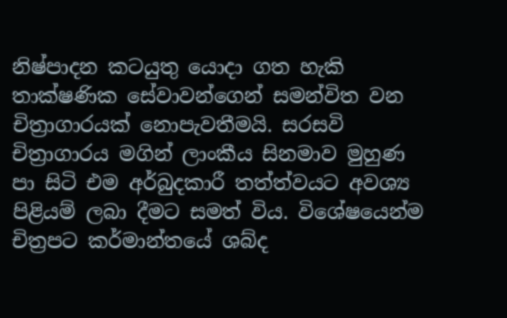නිෂ්පාදන කටයුතු යොදා ගත හැකි තාක්ෂණික සේවාවන්ගෙන් සමන්විත වන චිත්‍රාගාරයක් නොපැවතීමයි. සරසවි චිත්‍රාගාරය මගින් ලාංකීය සිනමාව මුහුණ පා සිටි එම අර්බුදකාරී තත්ත්වයට අවශ්‍ය පිළියම් ලබා දීමට සමත් විය. විශේෂයෙන්ම චිත්‍රපට කර්මාන්තයේ ශබ්ද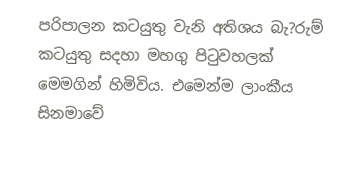පරිපාලන කටයුතු වැනි අතිශය බැ?රුම් කටයුතු සදහා මහගු පිටුවහලක් මෙමගින් හිමිවිය. එමෙන්ම ලාංකීය සිනමාවේ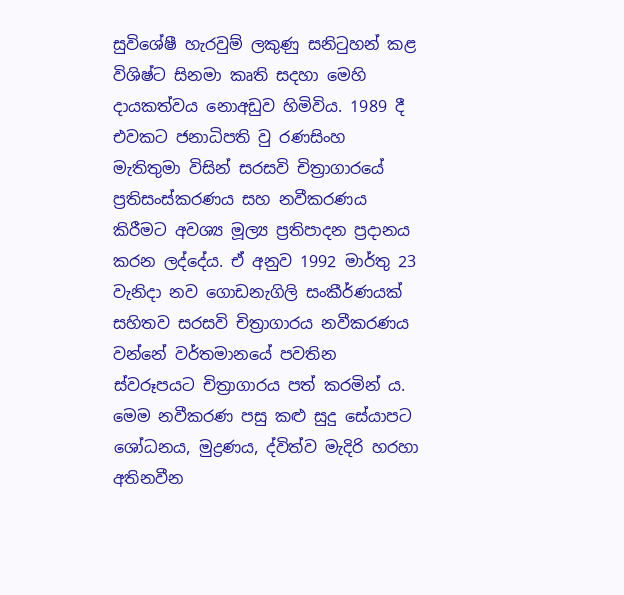සුවිශේෂී හැරවුම් ලකුණු සනිටුහන් කළ විශිෂ්ට සිනමා කෘති සදහා මෙහි දායකත්වය නොඅඩුව හිමිවිය. 1989 දී එවකට ජනාධිපති වු රණසිංහ මැතිතුමා විසින් සරසවි චිත්‍රාගාරයේ ප්‍රතිසංස්කරණය සහ නවීකරණය කිරීමට අවශ්‍ය මූල්‍ය ප්‍රතිපාදන ප්‍රදානය කරන ලද්දේය. ඒ අනුව 1992 මාර්තු 23 වැනිදා නව ගොඩනැගිලි සංකීර්ණයක් සහිතව සරසවි චිත්‍රාගාරය නවීකරණය වන්නේ වර්තමානයේ පවතින ස්වරූපයට චිත්‍රාගාරය පත් කරමින් ය. මෙම නවීකරණ පසු කළු සුදු සේයාපට ශෝධනය, මුද්‍රණය, ද්විත්ව මැදිරි හරහා අතිනවීන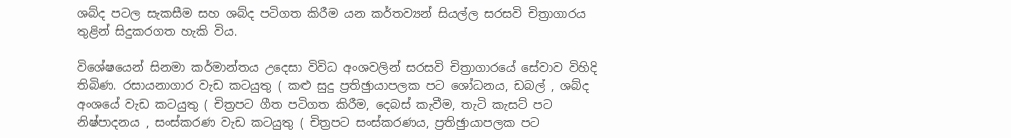ශබ්ද පටල සැකසීම සහ ශබ්ද පටිගත කිරීම යන කර්තව්‍යන් සියල්ල සරසවි චිත්‍රාගාරය තුළින් සිදුකරගත හැකි විය.

විශේෂයෙන් සිනමා කර්මාන්තය උදෙසා විවිධ අංශවලින් සරසවි චිත්‍රාගාරයේ සේවාව විහිදි තිබිණ. රසායනාගාර වැඩ කටයුතු ( කළු සුදු ප්‍රතිඡුායාපලක පට ශෝධනය, ඩබල් , ශබ්ද අංශයේ වැඩ කටයුතු ( චිත්‍රපට ගීත පටිගත කිරීම, දෙබස් කැවීම, තැටි කැසට් පට නිෂ්පාදනය , සංස්කරණ වැඩ කටයුතු ( චිත්‍රපට සංස්කරණය, ප්‍රතිඡුායාපලක පට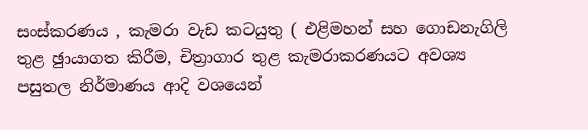සංස්කරණය , කැමරා වැඩ කටයුතු ( එළිමහන් සහ ගොඩනැගිලි තුළ ඡුායාගත කිරීම, චිත්‍රාගාර තුළ කැමරාකරණයට අවශ්‍ය පසුතල නිර්මාණය ආදි වශයෙන්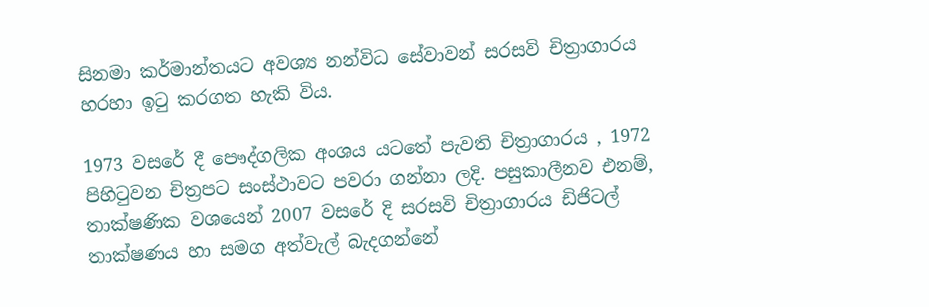සිනමා කර්මාන්තයට අවශ්‍ය නන්විධ සේවාවන් සරසවි චිත්‍රාගාරය හරහා ඉටු කරගත හැකි විය.

1973 වසරේ දී පෞද්ගලික අංශය යටතේ පැවති චිත්‍රාගාරය , 1972 පිහිටුවන චිත්‍රපට සංස්ථාවට පවරා ගන්නා ලදි. පසුකාලීනව එනම්, තාක්ෂණික වශයෙන් 2007 වසරේ දි සරසවි චිත්‍රාගාරය ඩිජිටල් තාක්ෂණය හා සමග අත්වැල් බැදගන්නේ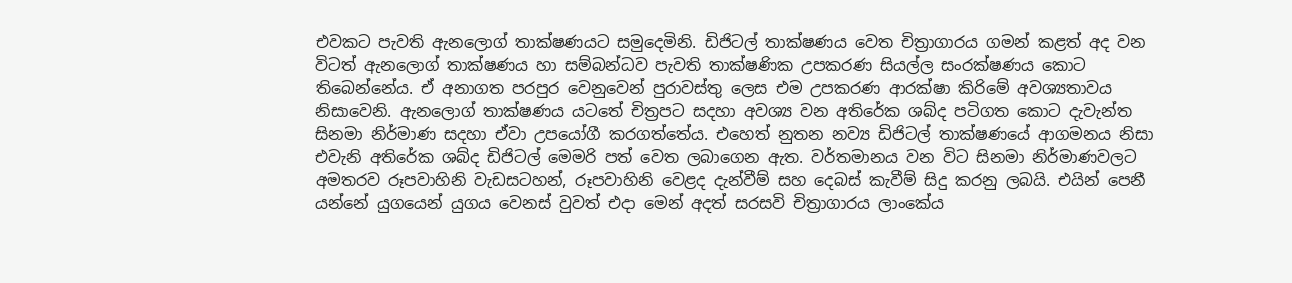එවකට පැවති ඇනලොග් තාක්ෂණයට සමුදෙමිනි. ඩිජිටල් තාක්ෂණය වෙත චිත්‍රාගාරය ගමන් කළත් අද වන විටත් ඇනලොග් තාක්ෂණය හා සම්බන්ධව පැවති තාක්ෂණික උපකරණ සියල්ල සංරක්ෂණය කොට තිබෙන්නේය. ඒ අනාගත පරපුර වෙනුවෙන් පුරාවස්තු ලෙස එම උපකරණ ආරක්ෂා කිරිමේ අවශ්‍යතාවය නිසාවෙනි. ඇනලොග් තාක්ෂණය යටතේ චිත්‍රපට සදහා අවශ්‍ය වන අතිරේක ශබ්ද පටිගත කොට දැවැන්ත සිනමා නිර්මාණ සදහා ඒවා උපයෝගී කරගත්තේය. එහෙත් නුතන නව්‍ය ඩිජිටල් තාක්ෂණයේ ආගමනය නිසා එවැනි අතිරේක ශබ්ද ඩිජිටල් මෙමරි පත් වෙත ලබාගෙන ඇත. වර්තමානය වන විට සිනමා නිර්මාණවලට අමතරව රූපවාහිනි වැඩසටහන්, රූපවාහිනි වෙළද දැන්වීම් සහ දෙබස් කැවීම් සිදු කරනු ලබයි. එයින් පෙනී යන්නේ යුගයෙන් යුගය වෙනස් වුවත් එදා මෙන් අදත් සරසවි චිත්‍රාගාරය ලාංකේය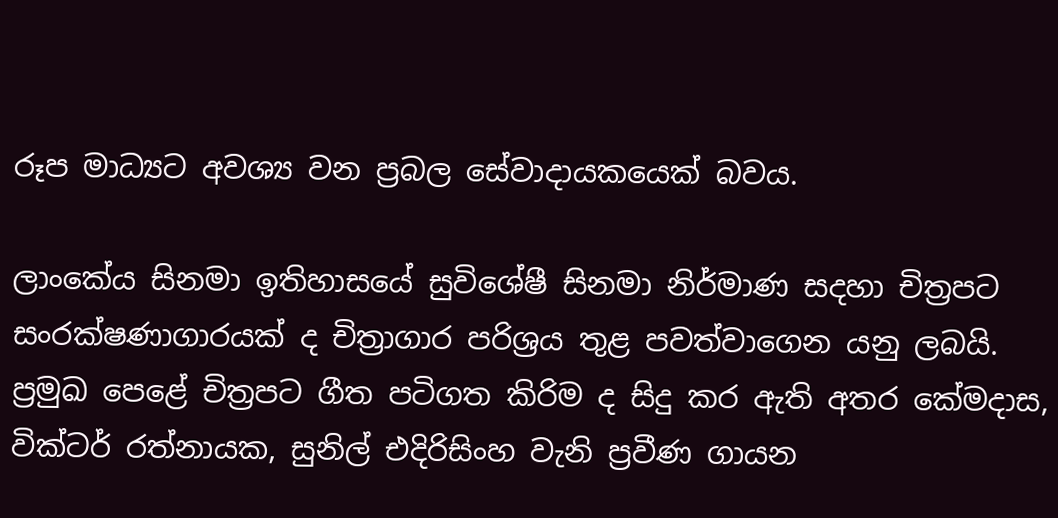රූප මාධ්‍යට අවශ්‍ය වන ප්‍රබල සේවාදායකයෙක් බවය.

ලාංකේය සිනමා ඉතිහාසයේ සුවිශේෂී සිනමා නිර්මාණ සදහා චිත්‍රපට සංරක්ෂණාගාරයක් ද චිත්‍රාගාර පරිශ්‍රය තුළ පවත්වාගෙන යනු ලබයි. ප්‍රමුඛ පෙළේ චිත්‍රපට ගීත පටිගත කිරිම ද සිදු කර ඇති අතර කේමදාස, වික්ටර් රත්නායක, සුනිල් එදිරිසිංහ වැනි ප්‍රවීණ ගායන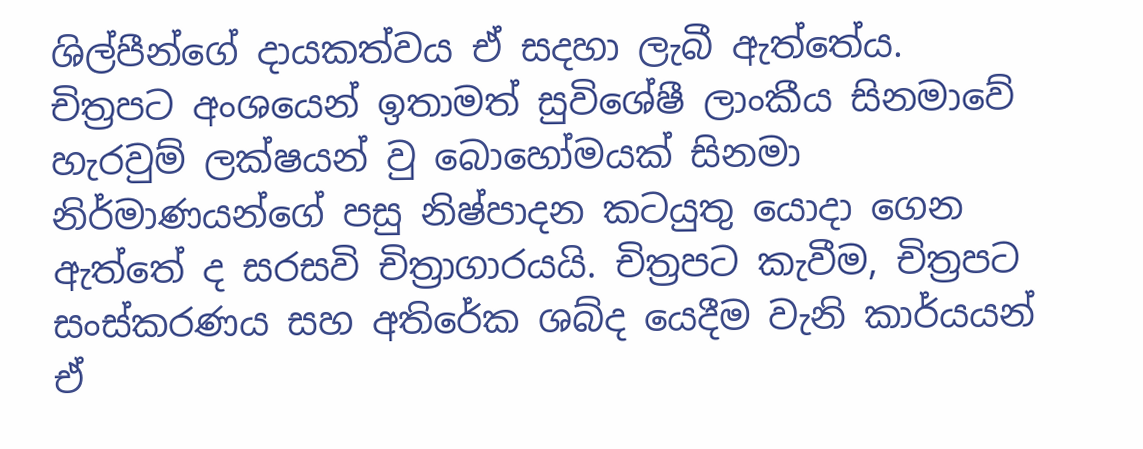ශිල්පීන්ගේ දායකත්වය ඒ සදහා ලැබී ඇත්තේය.
චිත්‍රපට අංශයෙන් ඉතාමත් සුවිශේෂී ලාංකීය සිනමාවේ හැරවුම් ලක්ෂයන් වු බොහෝමයක් සිනමා නිර්මාණයන්ගේ පසු නිෂ්පාදන කටයුතු යොදා ගෙන ඇත්තේ ද සරසවි චිත්‍රාගාරයයි. චිත්‍රපට කැවීම, චිත්‍රපට සංස්කරණය සහ අතිරේක ශබ්ද යෙදීම වැනි කාර්යයන් ඒ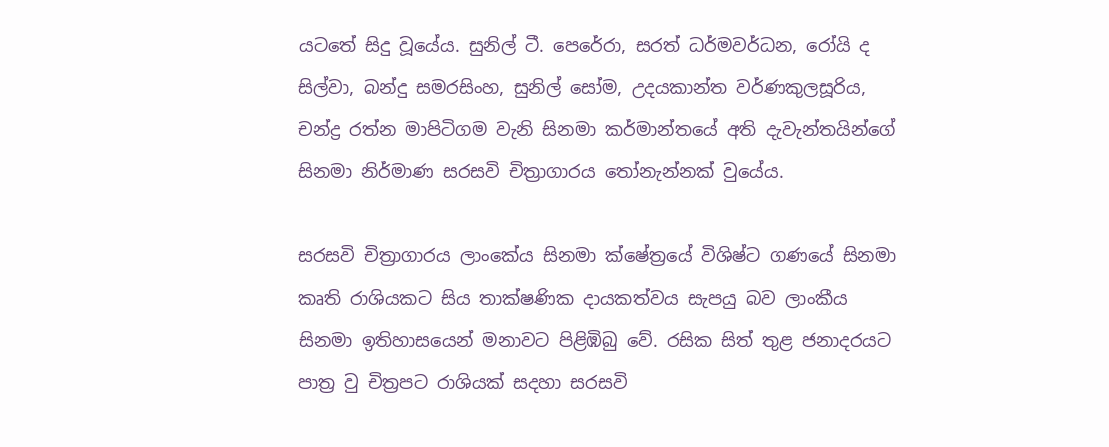යටතේ සිදු වූයේය. සුනිල් ටී. පෙරේරා, සරත් ධර්මවර්ධන, රෝයි ද සිල්වා, බන්දු සමරසිංහ, සුනිල් සෝම, උදයකාන්ත වර්ණකුලසූරිය, චන්ද්‍ර රත්න මාපිටිගම වැනි සිනමා කර්මාන්තයේ අති දැවැන්තයින්ගේ සිනමා නිර්මාණ සරසවි චිත්‍රාගාරය තෝනැන්නක් වුයේය.

සරසවි චිත්‍රාගාරය ලාංකේය සිනමා ක්ෂේත්‍රයේ විශිෂ්ට ගණයේ සිනමා කෘති රාශියකට සිය තාක්ෂණික දායකත්වය සැපයු බව ලාංකීය සිනමා ඉතිහාසයෙන් මනාවට පිළිඹිබු වේ. රසික සිත් තුළ ජනාදරයට පාත්‍ර වු චිත්‍රපට රාශියක් සදහා සරසවි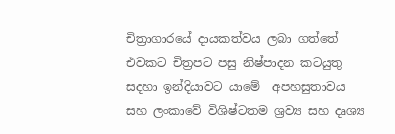චිත්‍රාගාරයේ දායකත්වය ලබා ගත්තේ එවකට චිත්‍රපට පසු නිෂ්පාදන කටයුතු සදහා ඉන්දියාවට යාමේ  අපහසුතාවය සහ ලංකාවේ විශිෂ්ටතම ශ්‍රව්‍ය සහ දෘශ්‍ය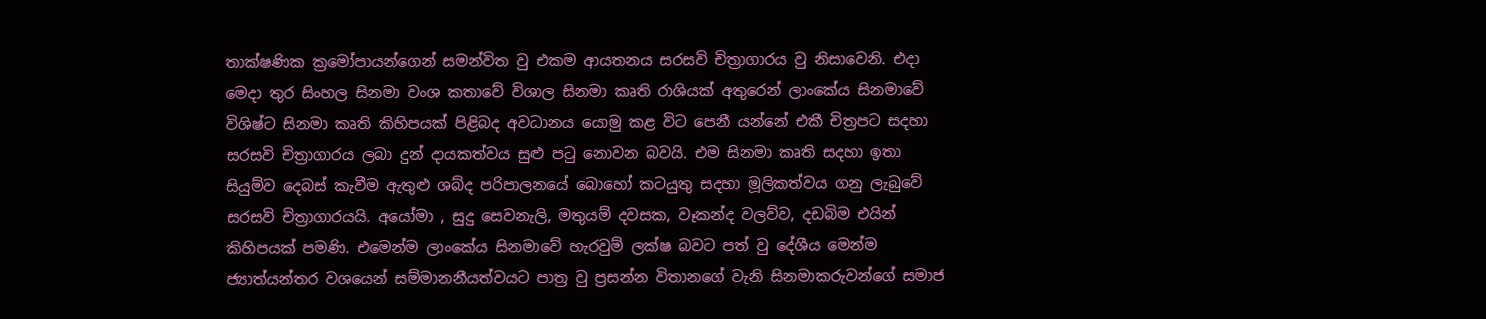තාක්ෂණික ක්‍රමෝපායන්ගෙන් සමන්විත වු එකම ආයතනය සරසවි චිත්‍රාගාරය වු නිසාවෙනි. එදා මෙදා තුර සිංහල සිනමා වංශ කතාවේ විශාල සිනමා කෘති රාශියක් අතුරෙන් ලාංකේය සිනමාවේ විශිෂ්ට සිනමා කෘති කිහිපයක් පිළිබද අවධානය යොමු කළ විට පෙනී යන්නේ එකී චිත්‍රපට සදහා සරසවි චිත්‍රාගාරය ලබා දුන් දායකත්වය සුළු පටු නොවන බවයි. එම සිනමා කෘති සදහා ඉතා සියුම්ව දෙබස් කැවීම ඇතුළු ශබ්ද පරිපාලනයේ බොහෝ කටයුතු සදහා මූලිකත්වය ගනු ලැබුවේ සරසවි චිත්‍රාගාරයයි. අයෝමා , සුදු සෙවනැලි, මතුයම් දවසක, වෑකන්ද වලව්ව, දඩබිම එයින් කිහිපයක් පමණි. එමෙන්ම ලාංකේය සිනමාවේ හැරවුම් ලක්ෂ බවට පත් වු දේශීය මෙන්ම ජ්‍යාත්යන්තර වශයෙන් සම්මානනීයත්වයට පාත්‍ර වු ප්‍රසන්න විතානගේ වැනි සිනමාකරුවන්ගේ සමාජ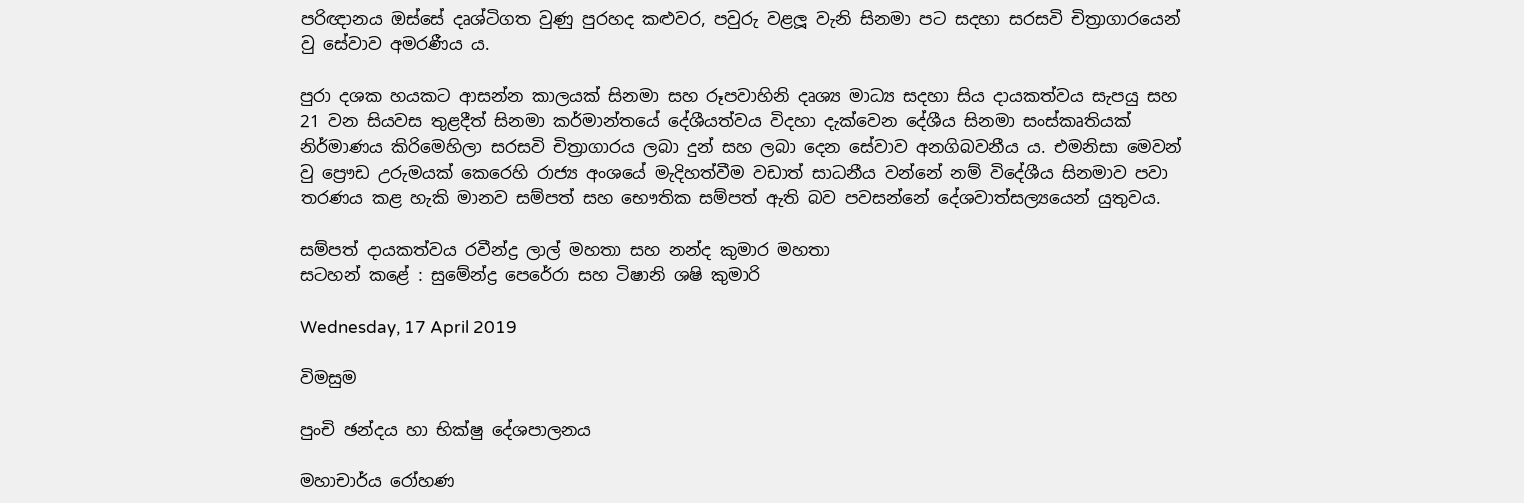පරිඥානය ඔස්සේ දෘශ්ටිගත වුණු පුරහද කළුවර, පවුරු වළලූ වැනි සිනමා පට සදහා සරසවි චිත්‍රාගාරයෙන් වු සේවාව අමරණීය ය.

පුරා දශක හයකට ආසන්න කාලයක් සිනමා සහ රූපවාහිනි දෘශ්‍ය මාධ්‍ය සදහා සිය දායකත්වය සැපයු සහ 21 වන සියවස තුළදීත් සිනමා කර්මාන්තයේ දේශීයත්වය විදහා දැක්වෙන දේශීය සිනමා සංස්කෘතියක් නිර්මාණය කිරිමෙහිලා සරසවි චිත්‍රාගාරය ලබා දුන් සහ ලබා දෙන සේවාව අනගිබවනීය ය. එමනිසා මෙවන් වු ප්‍රෞඩ උරුමයක් කෙරෙහි රාජ්‍ය අංශයේ මැදිහත්වීම වඩාත් සාධනීය වන්නේ නම් විදේශීය සිනමාව පවා තරණය කළ හැකි මානව සම්පත් සහ භෞතික සම්පත් ඇති බව පවසන්නේ දේශවාත්සල්‍යයෙන් යුතුවය.

සම්පත් දායකත්වය රවීන්ද්‍ර ලාල් මහතා සහ නන්ද කුමාර මහතා
සටහන් කළේ : සුමේන්ද්‍ර පෙරේරා සහ ටිෂානි ශෂි කුමාරි

Wednesday, 17 April 2019

විමසුම

පුංචි ඡන්දය හා භික්ෂු දේශපාලනය

මහාචාර්ය රෝහණ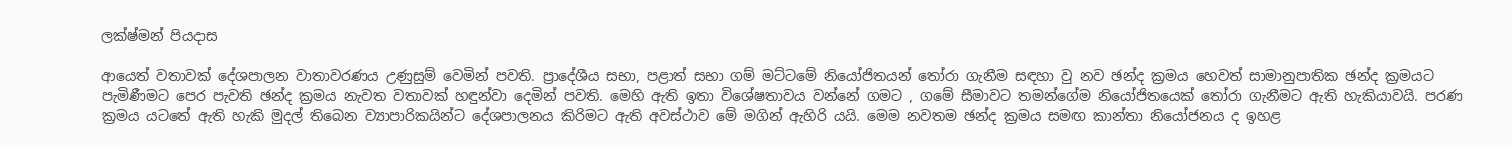ලක්ෂ්මන් පියදාස

ආයෙත් වතාවක් දේශපාලන වාතාවරණය උණුසුම් වෙමින් පවති. ප්‍රාදේශීය සභා, පළාත් සභා ගම් මට්ටමේ නියෝජිතයන් තෝරා ගැනීම සඳහා වු නව ඡන්ද ක්‍රමය හෙවත් සාමානුපාතික ඡන්ද ක්‍රමයට පැමිණීමට පෙර පැවති ඡන්ද ක්‍රමය නැවත වතාවක් හඳුන්වා දෙමින් පවති. මෙහි ඇති ඉතා විශේෂතාවය වන්නේ ගමට , ගමේ සීමාවට තමන්ගේම නියෝජිතයෙක් තෝරා ගැනීමට ඇති හැකියාවයි. පරණ ක්‍රමය යටතේ ඇති හැකි මුදල් තිබෙන ව්‍යාපාරිකයින්ට දේශපාලනය කිරිමට ඇති අවස්ථාව මේ මගින් ඇහිරි යයි. මෙම නවතම ඡන්ද ක්‍රමය සමඟ කාන්තා නියෝජනය ද ඉහළ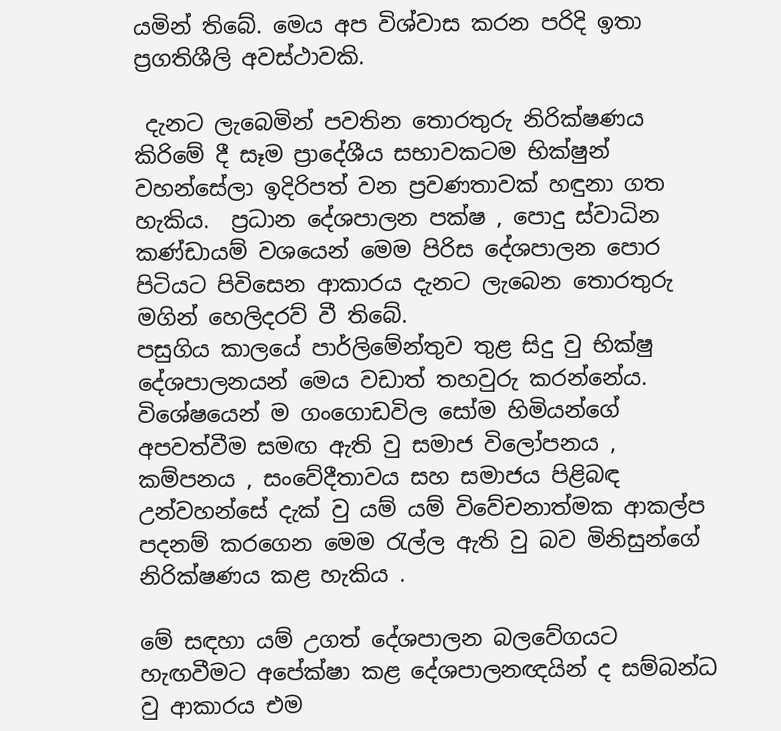යමින් තිබේ. මෙය අප විශ්වාස කරන පරිදි ඉතා ප්‍රගතිශීලි අවස්ථාවකි.

 දැනට ලැබෙමින් පවතින තොරතුරු නිරික්ෂණය කිරිමේ දී සෑම ප්‍රාදේශීය සභාවකටම භික්ෂුන් වහන්සේලා ඉදිරිපත් වන ප්‍රවණතාවක් හඳුනා ගත හැකිය.  ප්‍රධාන දේශපාලන පක්ෂ , පොදු ස්වාධින කණ්ඩායම් වශයෙන් මෙම පිරිස දේශපාලන පොර පිටියට පිවිසෙන ආකාරය දැනට ලැබෙන තොරතුරු මගින් හෙලිදරව් වී තිබේ.
පසුගිය කාලයේ පාර්ලිමේන්තුව තුළ සිදු වු භික්ෂු දේශපාලනයන් මෙය වඩාත් තහවුරු කරන්නේය. විශේෂයෙන් ම ගංගොඩවිල සෝම හිමියන්ගේ අපවත්වීම සමඟ ඇති වු සමාජ විලෝපනය , කම්පනය , සංවේදීතාවය සහ සමාජය පිළිබඳ උන්වහන්සේ දැක් වු යම් යම් විවේචනාත්මක ආකල්ප පදනම් කරගෙන මෙම රැල්ල ඇති වු බව මිනිසුන්ගේ නිරික්ෂණය කළ හැකිය .

මේ සඳහා යම් උගත් දේශපාලන බලවේගයට හැඟවීමට අපේක්ෂා කළ දේශපාලනඥයින් ද සම්බන්ධ වු ආකාරය එම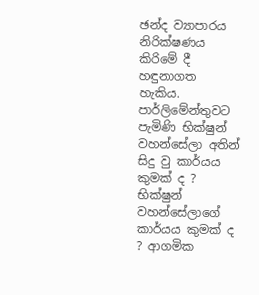ඡන්ද ව්‍යාපාරය නිරික්ෂණය කිරිමේ දී හඳුනාගත හැකිය. පාර්ලිමේන්තුවට පැමිණි භික්ෂුන් වහන්සේලා අතින් සිදු වු කාර්යය කුමක් ද ? භික්ෂුන් වහන්සේලාගේ කාර්යය කුමක් ද ? ආගමික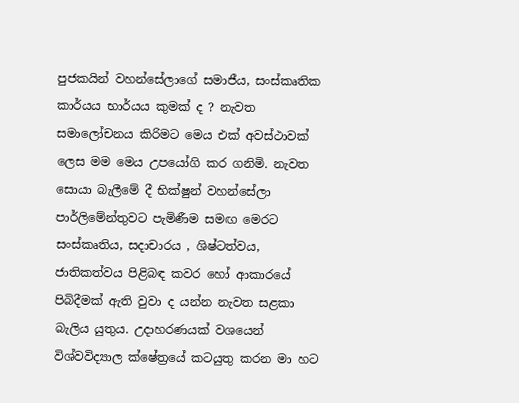පුජකයින් වහන්සේලාගේ සමාජීය, සංස්කෘතික කාර්යය භාර්යය කුමක් ද ? නැවත සමාලෝචනය කිරිමට මෙය එක් අවස්ථාවක් ලෙස මම මෙය උපයෝගි කර ගනිමි. නැවත සොයා බැලීමේ දී භික්ෂුන් වහන්සේලා පාර්ලිමේන්තුවට පැමිණීම සමඟ මෙරට සංස්කෘතිය, සදාචාරය , ශිෂ්ටත්වය, ජාතිකත්වය පිළිබඳ කවර හෝ ආකාරයේ පිබිදීමක් ඇති වුවා ද යන්න නැවත සළකා බැලිය යුතුය. උදාහරණයක් වශයෙන් විශ්වවිද්‍යාල ක්ෂේත්‍රයේ කටයුතු කරන මා හට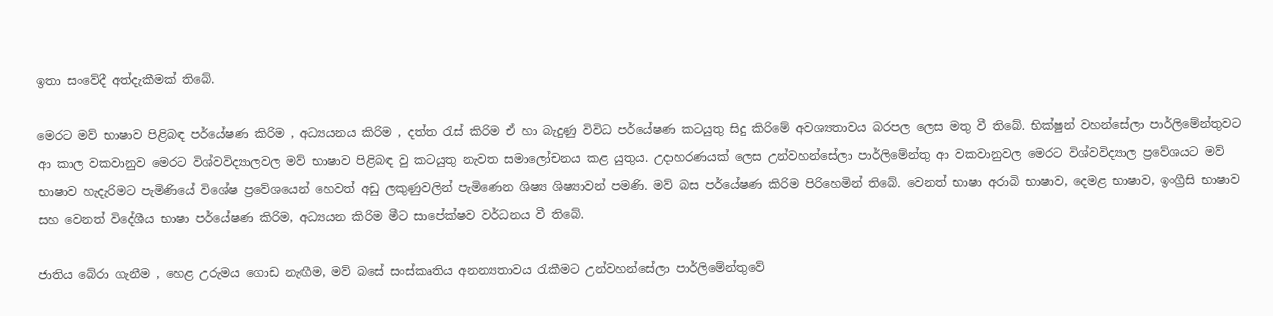ඉතා සංවේදී අත්දැකීමක් තිබේ.

මෙරට මව් භාෂාව පිළිබඳ පර්යේෂණ කිරිම , අධ්‍යයනය කිරිම , දත්ත රැස් කිරිම ඒ හා බැදුණු විවිධ පර්යේෂණ කටයුතු සිදු කිරිමේ අවශ්‍යතාවය බරපල ලෙස මතු වී තිබේ. භික්ෂුන් වහන්සේලා පාර්ලිමේන්තුවට ආ කාල වකවානුව මෙරට විශ්වවිද්‍යාලවල මව් භාෂාව පිළිබඳ වු කටයුතු නැවත සමාලෝචනය කළ යුතුය. උදාහරණයක් ලෙස උන්වහන්සේලා පාර්ලිමේන්තු ආ වකවානුවල මෙරට විශ්වවිද්‍යාල ප්‍රවේශයට මව් භාෂාව හැදැරිමට පැමිණියේ විශේෂ ප්‍රවේශයෙන් හෙවත් අඩු ලකුණුවලින් පැමිණෙන ශිෂ්‍ය ශිෂ්‍යාවන් පමණි. මව් බස පර්යේෂණ කිරිම පිරිහෙමින් තිබේ. වෙනත් භාෂා අරාබි භාෂාව, දෙමළ භාෂාව, ඉංග්‍රීසි භාෂාව සහ වෙනත් විදේශීය භාෂා පර්යේෂණ කිරිම, අධ්‍යයන කිරිම මීට සාපේක්ෂව වර්ධනය වී තිබේ.

ජාතිය බේරා ගැනීම , හෙළ උරුමය ගොඩ නැඟීම, මව් බසේ සංස්කෘතිය අනන්‍යතාවය රැකීමට උන්වහන්සේලා පාර්ලිමේන්තුවේ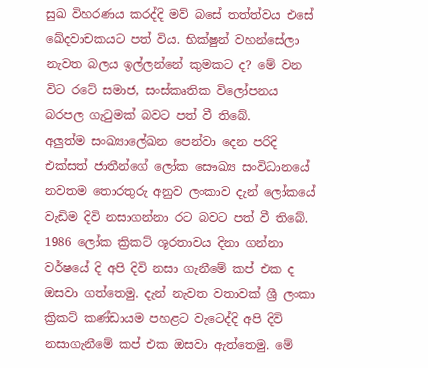සුඛ විහරණය කරද්දි මව් බසේ තත්ත්වය එසේ ඛේදවාචකයට පත් විය. භික්ෂුන් වහන්සේලා නැවත බලය ඉල්ලන්නේ කුමකට ද? මේ වන විට රටේ සමාජ, සංස්කෘතික විලෝපනය බරපල ගැටුමක් බවට පත් වී තිබේ.
අලුත්ම සංඛ්‍යාලේඛන පෙන්වා දෙන පරිදි එක්සත් ජාතීන්ගේ ලෝක සෞඛ්‍ය සංවිධානයේ නවතම තොරතුරු අනුව ලංකාව දැන් ලෝකයේ වැඩිම දිවි නසාගන්නා රට බවට පත් වී තිබේ. 1986 ලෝක ක්‍රිකට් ශූරතාවය දිනා ගන්නා වර්ෂයේ දි අපි දිවි නසා ගැනීමේ කප් එක ද ඔසවා ගත්තෙමු. දැන් නැවත වතාවක් ශ්‍රී ලංකා ක්‍රිකට් කණ්ඩායම පහළට වැටෙද්දි අපි දිවි නසාගැනීමේ කප් එක ඔසවා ඇත්තෙමු. මේ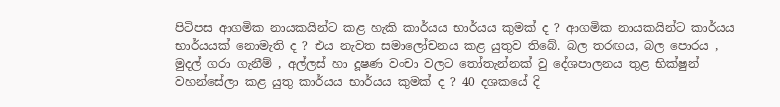පිටිපස ආගමික නායකයින්ට කළ හැකි කාර්යය භාර්යය කුමක් ද ? ආගමික නායකයින්ට කාර්යය භාර්යයක් නොමැති ද ? එය නැවත සමාලෝචනය කළ යුතුව තිබේ. බල තරඟය, බල පොරය , මුදල් ගරා ගැනීම් , අල්ලස් හා දූෂණ වංචා වලට තෝතැන්නක් වු දේශපාලනය තුළ භික්ෂුන් වහන්සේලා කළ යුතු කාර්යය භාර්යය කුමක් ද ? 40 දශකයේ දි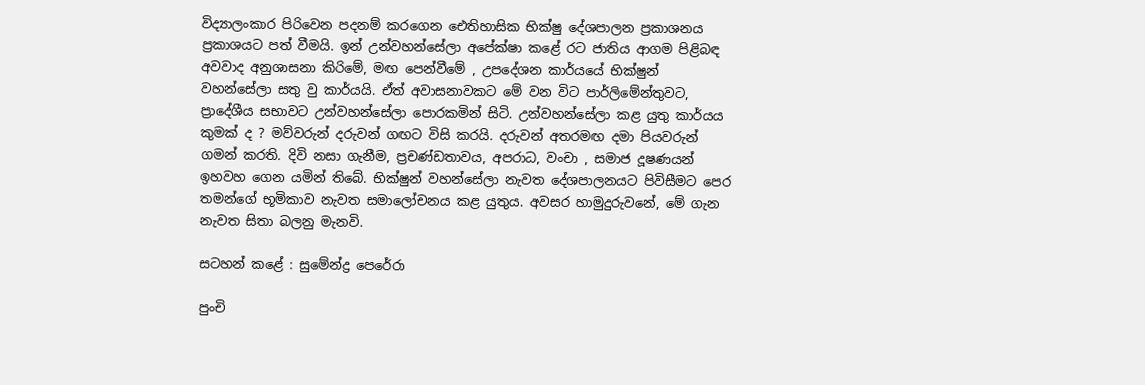විද්‍යාලංකාර පිරිවෙන පදනම් කරගෙන ඓතිහාසික භික්ෂු දේශපාලන ප්‍රකාශනය ප්‍රකාශයට පත් වීමයි. ඉන් උන්වහන්සේලා අපේක්ෂා කළේ රට ජාතිය ආගම පිළිබඳ අවවාද අනුශාසනා කිරිමේ, මඟ පෙන්වීමේ , උපදේශන කාර්යයේ භික්ෂුන් වහන්සේලා සතු වු කාර්යයි. ඒත් අවාසනාවකට මේ වන විට පාර්ලිමේන්තුවට, ප්‍රාදේශීය සභාවට උන්වහන්සේලා පොරකමින් සිටි. උන්වහන්සේලා කළ යුතු කාර්යය කුමක් ද ? මව්වරුන් දරුවන් ගඟට විසි කරයි. දරුවන් අතරමඟ දමා පියවරුන් ගමන් කරති. දිවි නසා ගැනීම, ප්‍රචණ්ඩතාවය, අපරාධ, වංචා , සමාජ දූෂණයන් ඉහවහ ගෙන යමින් තිබේ. භික්ෂුන් වහන්සේලා නැවත දේශපාලනයට පිවිසීමට පෙර තමන්ගේ භූමිකාව නැවත සමාලෝචනය කළ යුතුය. අවසර හාමුදුරුවනේ, මේ ගැන නැවත සිතා බලනු මැනවි.

සටහන් කළේ : සුමේන්ද්‍ර පෙරේරා

පුංචි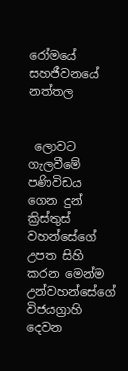රෝමයේ සහජීවනයේ නත්තල


 ලොවට ගැලවීමේ පණිවිඩය ගෙන දුන් ක්‍රිස්තුස් වහන්සේගේ උපත සිහි කරන මෙන්ම උන්වහන්සේගේ විජයග්‍රාහි දෙවන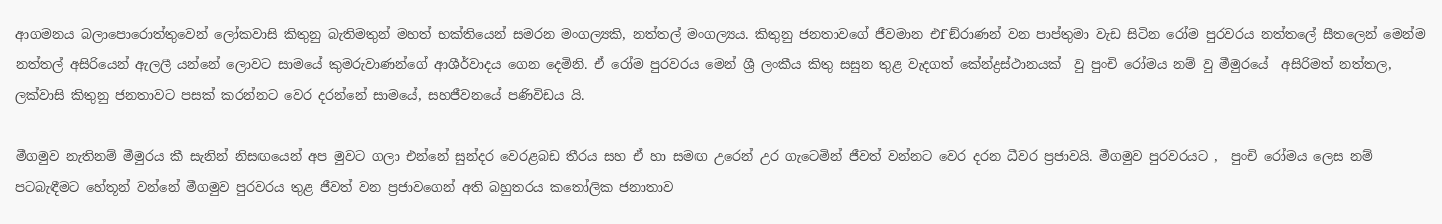ආගමනය බලාපොරොත්තුවෙන් ලෝකවාසි කිතුනු බැතිමතුන් මහත් භක්තියෙන් සමරන මංගල්‍යකි, නත්තල් මංගල්‍යය. කිතුනු ජනතාවගේ ජීවමාන එf`ඞ්රාණන් වන පාප්තුමා වැඩ සිටින රෝම පුරවරය නත්තලේ සීතලෙන් මෙන්ම නත්තල් අසිරියෙන් ඇලලී යන්නේ ලොවට සාමයේ කුමරුවාණන්ගේ ආශීර්වාදය ගෙන දෙමිනි. ඒ රෝම පුරවරය මෙන් ශ්‍රී ලංකීය කිතු සසුන තුළ වැදගත් කේන්ද්‍රස්ථානයක්  වු පුංචි රෝමය නම් වු මීමුරයේ  අසිරිමත් නත්තල, ලක්වාසි කිතුනු ජනතාවට පසක් කරන්නට වෙර දරන්නේ සාමයේ, සහජීවනයේ පණිවිඩය යි.

මීගමුව නැතිනම් මීමුරය කී සැනින් නිසඟයෙන් අප මුවට ගලා එන්නේ සුන්දර වෙරළබඩ තීරය සහ ඒ හා සමඟ උරෙන් උර ගැටෙමින් ජීවත් වන්නට වෙර දරන ධීවර ප්‍රජාවයි. මීගමුව පුරවරයට ,  පුංචි රෝමය ලෙස නම් පටබැඳීමට හේතූන් වන්නේ මීගමුව පුරවරය තුළ ජීවත් වන ප්‍රජාවගෙන් අති බහුතරය කතෝලික ජනාතාව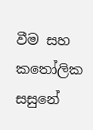වීම සහ කතෝලික සසුනේ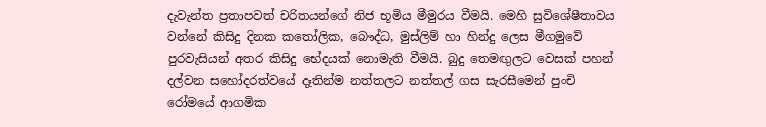දැවැන්ත ප්‍රතාපවත් චරිතයන්ගේ නිජ භූමිය මීමුරය වීමයි. මෙහි සුවිශේෂීතාවය වන්නේ කිසිදු දිනක කතෝලික, බෞද්ධ, මුස්ලිම් හා හින්දු ලෙස මීගමුවේ පුරවැසියන් අතර කිසිදු භේදයක් නොමැති වීමයි. බුදු තෙමඟුලට වෙසක් පහන් දල්වන සහෝදරත්වයේ දෑතින්ම නත්තලට නත්තල් ගස සැරසීමෙන් පුංචි රෝමයේ ආගමික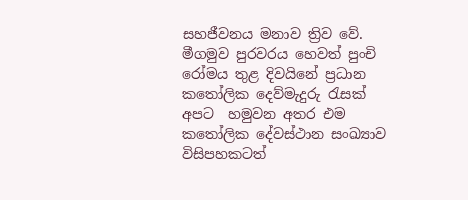සහජීවනය මනාව ත්‍රිව වේ. මීගමුව පුරවරය හෙවත් පුංචි රෝමය තුළ දිවයිනේ ප්‍රධාන  කතෝලික දෙව්මැදුරු රැසක් අපට  හමුවන අතර එම කතෝලික දේවස්ථාන සංඛ්‍යාව විසිපහකටත්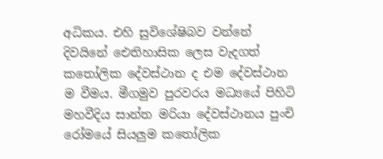අධිකය. එහි සුවිශේෂිබව වන්නේ දිවයිනේ ඓතිහාසික ලෙස වැදගත් කතෝලික දේවස්ථාන ද එම දේවස්ථාන ම වීමය. මීගමුව පුරවරය මධ්‍යයේ පිහිටි මහවීදිය සාන්ත මරියා දේවස්ථානය පුංචි රෝමයේ සියලුම කතෝලික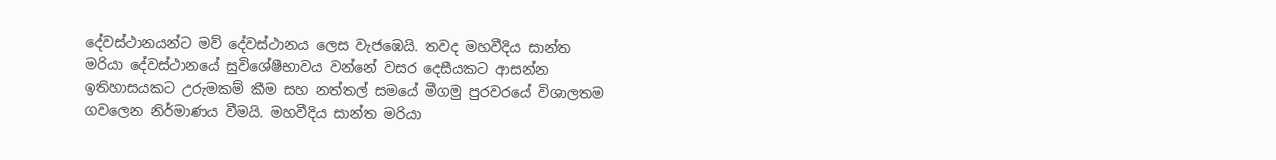දේවස්ථානයන්ට මව් දේවස්ථානය ලෙස වැජඹෙයි. තවද මහවීදිය සාන්ත මරියා දේවස්ථානයේ සුවිශේෂීභාවය වන්නේ වසර දෙසීයකට ආසන්න ඉතිහාසයකට උරුමකම් කීම සහ නත්තල් සමයේ මීගමු පුරවරයේ විශාලතම ගවලෙන නිර්මාණය වීමයි. මහවීදිය සාන්ත මරියා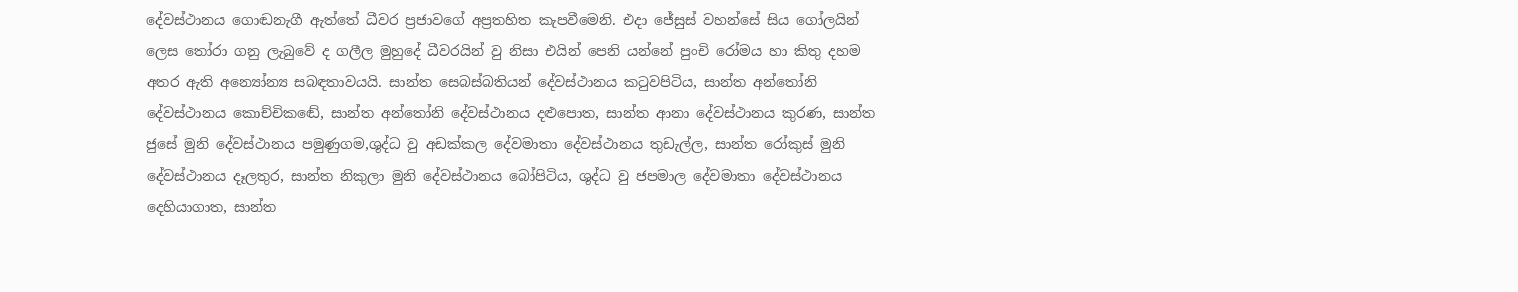දේවස්ථානය ගොඬනැගී ඇත්තේ ධීවර ප්‍රජාවගේ අප්‍රතහිත කැපවීමෙනි. එදා ජේසුස් වහන්සේ සිය ගෝලයින් ලෙස තෝරා ගනු ලැබුවේ ද ගලීල මුහුදේ ධීවරයින් වු නිසා එයින් පෙනි යන්නේ පුංචි රෝමය හා කිතු දහම අතර ඇති අන්‍යෝන්‍ය සබඳතාවයයි. සාන්ත සෙබස්බතියන් දේවස්ථානය කටුවපිටිය, සාන්ත අන්තෝනි දේවස්ථානය කොච්චිකඬේ, සාන්ත අන්තෝනි දේවස්ථානය දළුපොත, සාන්ත ආනා දේවස්ථානය කුරණ, සාන්ත ජුසේ මුනි දේවස්ථානය පමුණුගම,ශුද්ධ වු අඩක්කල දේවමාතා දේවස්ථානය තුඩැල්ල, සාන්ත රෝකුස් මුනි දේවස්ථානය දෑලතුර, සාන්ත නිකුලා මුනි දේවස්ථානය බෝපිටිය, ශුද්ධ වු ජපමාල දේවමාතා දේවස්ථානය දෙහියාගාත, සාන්ත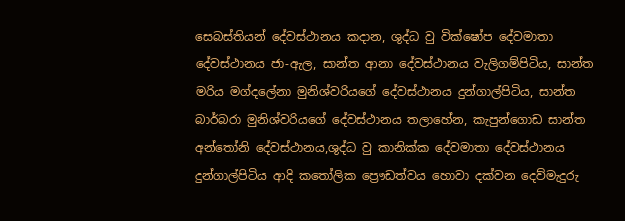සෙබස්තියන් දේවස්ථානය කදාන, ශුද්ධ වු වික්ෂෝප දේවමාතා දේවස්ථානය ජා-ඇල, සාන්ත ආනා දේවස්ථානය වැලිගම්පිටිය, සාන්ත මරිය මග්දලේනා මුනිශ්වරියගේ දේවස්ථානය දුන්ගාල්පිටිය, සාන්ත බාර්බරා මුනිශ්වරියගේ දේවස්ථානය තලාහේන, කැපුන්ගොඩ සාන්ත අන්තෝනි දේවස්ථානය,ශුද්ධ වු කානික්ක දේවමාතා දේවස්ථානය දුන්ගාල්පිටිය ආදි කතෝලික ප්‍රෞඩත්වය හොවා දක්වන දෙව්මැදුරු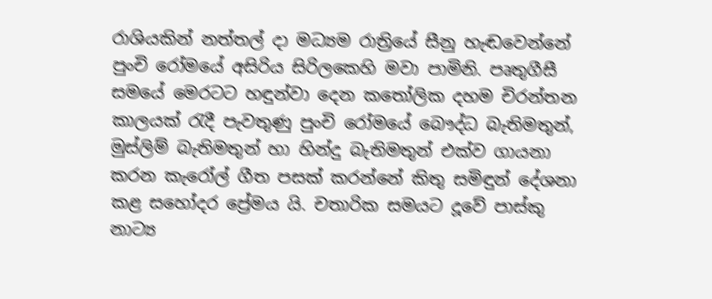රාශියකින් නත්තල් දා මධ්‍යම රාත්‍රියේ සීනු හැඬවෙන්නේ පුංචි රෝමයේ අසිරිය සිරිලකෙහි මවා පාමිනි. පෘතුගීසී සමයේ මෙරටට හඳුන්වා දෙන කතෝලික දහම චිරන්තන කාලයක් රැදී පැවතුණු පුංචි රෝමයේ බෞද්ධ බැතිමතුන්, මුස්ලිම් බැතිමතුන් හා හින්දු බැතිමතුන් එක්ව ගායනා කරන කැරෝල් ගීත පසක් කරන්නේ කිතු සමිඳුන් දේශනා කළ සහෝදර ප්‍රේමය යි. චතාරික සමයට දූවේ පාස්කු නාට්‍ය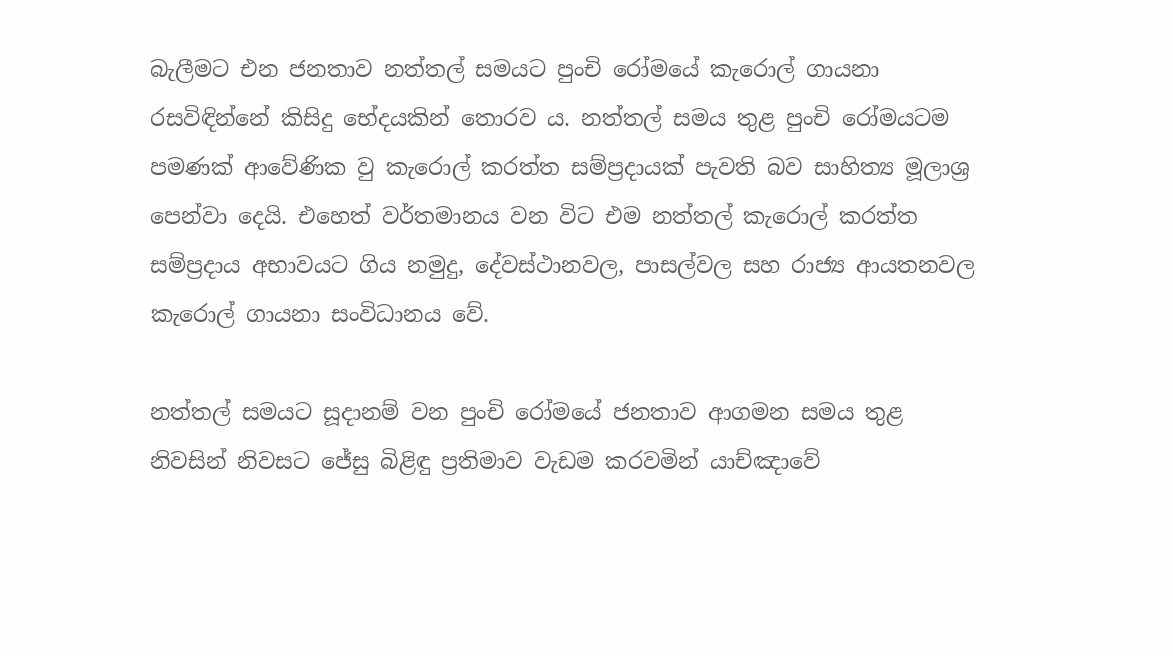බැලීමට එන ජනතාව නත්තල් සමයට පුංචි රෝමයේ කැරොල් ගායනා රසවිඳින්නේ කිසිදු භේදයකින් තොරව ය. නත්තල් සමය තුළ පුංචි රෝමයටම පමණක් ආවේණික වු කැරොල් කරත්ත සම්ප්‍රදායක් පැවති බව සාහිත්‍ය මූලාශ්‍ර පෙන්වා දෙයි. එහෙත් වර්තමානය වන විට එම නත්තල් කැරොල් කරත්ත සම්ප්‍රදාය අභාවයට ගිය නමුදු, දේවස්ථානවල, පාසල්වල සහ රාජ්‍ය ආයතනවල කැරොල් ගායනා සංවිධානය වේ.

නත්තල් සමයට සූදානම් වන පුංචි රෝමයේ ජනතාව ආගමන සමය තුළ නිවසින් නිවසට ජේසු බිළිඳු ප්‍රතිමාව වැඩම කරවමින් යාච්ඤාවේ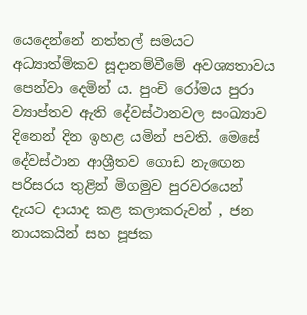යෙදෙන්නේ නත්තල් සමයට අධ්‍යාත්මිකව සූදානම්වීමේ අවශ්‍යතාවය පෙන්වා දෙමින් ය. පුංචි රෝමය පුරා ව්‍යාප්තව ඇති දේවස්ථානවල සංඛ්‍යාව දිනෙන් දින ඉහළ යමින් පවති. මෙසේ දේවස්ථාන ආශ්‍රීතව ගොඩ නැඟෙන පරිසරය තුළින් මිගමුව පුරවරයෙන් දැයට දායාද කළ කලාකරුවන් , ජන නායකයින් සහ පූජක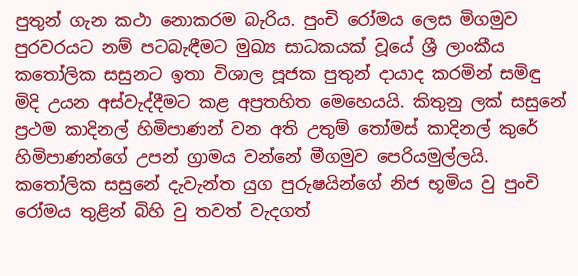පුතුන් ගැන කථා නොකරම බැරිය. පුංචි රෝමය ලෙස මිගමුව පුරවරයට නම් පටබැඳීමට මුඛ්‍ය සාධකයක් වූයේ ශ්‍රී ලාංකීය කතෝලික සසුනට ඉතා විශාල පූජක පුතුන් දායාද කරමින් සමිඳු මිදි උයන අස්වැද්දීමට කළ අප්‍රතහිත මෙහෙයයි. කිතුනු ලක් සසුනේ ප්‍රථම කාදිනල් හිමිපාණන් වන අති උතුම් තෝමස් කාදිනල් කුරේ හිමිපාණන්ගේ උපන් ග්‍රාමය වන්නේ මීගමුව පෙරියමුල්ලයි. කතෝලික සසුනේ දැවැන්ත යුග පුරුෂයින්ගේ නිජ භූමිය වු පුංචි රෝමය තුළින් බිහි වු තවත් වැදගත්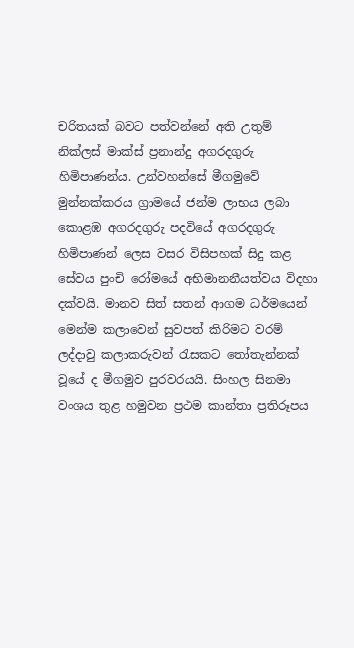චරිතයක් බවට පත්වන්නේ අති උතුම් නික්ලස් මාක්ස් ප්‍රනාන්දු අගරදගුරු හිමිපාණන්ය. උන්වහන්සේ මීගමුවේ මුන්නක්කරය ග්‍රාමයේ ජන්ම ලාභය ලබා කොළඹ අගරදගුරු පදවියේ අගරදගුරු හිමිපාණන් ලෙස වසර විසිපහක් සිදු කළ සේවය පුංචි රෝමයේ අභිමානනීයත්වය විදහා දක්වයි. මානව සිත් සතන් ආගම ධර්මයෙන් මෙන්ම කලාවෙන් සුවපත් කිරිමට වරම් ලද්දාවු කලාකරුවන් රැසකට තෝතැන්නක් වූයේ ද මීගමුව පුරවරයයි. සිංහල සිනමා වංශය තුළ හමුවන ප්‍රථම කාන්තා ප්‍රතිරූපය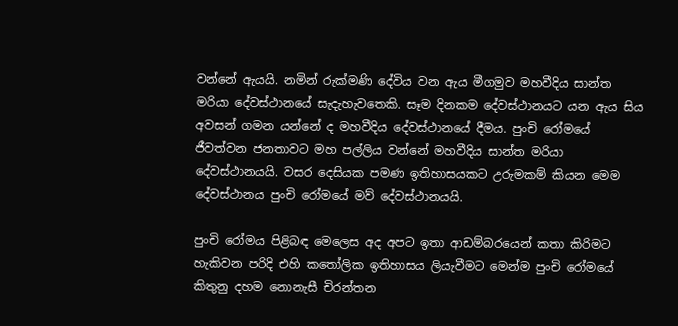වන්නේ ඇයයි. නමින් රුක්මණි දේවිය වන ඇය මීගමුව මහවීදිය සාන්ත මරියා දේවස්ථානයේ සැදැහැවතෙකි. සෑම දිනකම දේවස්ථානයට යන ඇය සිය අවසන් ගමන යන්නේ ද මහවීදිය දේවස්ථානයේ දීමය. පුංචි රෝමයේ ජීවත්වන ජනතාවට මහ පල්ලිය වන්නේ මහවීදිය සාන්ත මරියා දේවස්ථානයයි. වසර දෙසියක පමණ ඉතිහාසයකට උරුමකම් කියන මෙම දේවස්ථානය පුංචි රෝමයේ මව් දේවස්ථානයයි.

පුංචි රෝමය පිළිබඳ මෙලෙස අද අපට ඉතා ආඩම්බරයෙන් කතා කිරිමට හැකිවන පරිදි එහි කතෝලික ඉතිහාසය ලියැවීමට මෙන්ම පුංචි රෝමයේ කිතුනු දහම නොනැසී චිරන්තන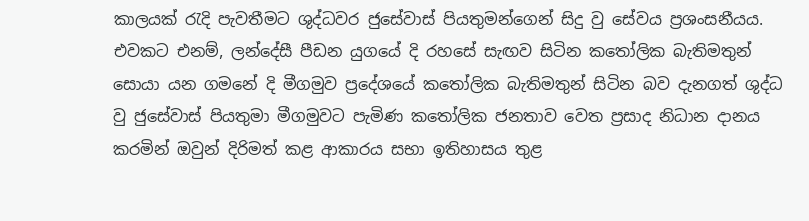කාලයක් රැදි පැවතීමට ශුද්ධවර ජුසේවාස් පියතුමන්ගෙන් සිදු වු සේවය ප්‍රශංසනීයය. එවකට එනම්, ලන්දේසී පීඩන යුගයේ දි රහසේ සැඟව සිටින කතෝලික බැතිමතුන් සොයා යන ගමනේ දි මීගමුව ප්‍රදේශයේ කතෝලික බැතිමතුන් සිටින බව දැනගත් ශුද්ධ වු ජුසේවාස් පියතුමා මීගමුවට පැමිණ කතෝලික ජනතාව වෙත ප්‍රසාද නිධාන දානය කරමින් ඔවුන් දිරිමත් කළ ආකාරය සභා ඉතිහාසය තුළ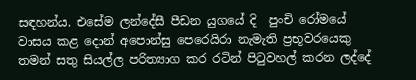සඳහන්ය. එසේම ලන්දේසී පීඩන යුගයේ දි  පුංචි රෝමයේ වාසය කළ දොන් අපොන්සු පෙරෙයිරා නැමැති ප්‍රභූවරයෙකු තමන් සතු සියල්ල පරිත්‍යාග කර රටින් පිටුවහල් කරන ලද්දේ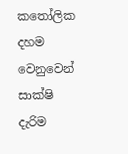කතෝලික දහම වෙනුවෙන් සාක්ෂි දැරිම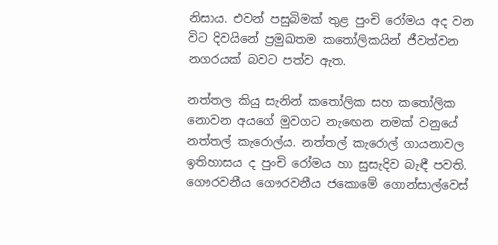නිසාය. එවන් පසුබිමක් තුළ පුංචි රෝමය අද වන විට දිවයිනේ ප්‍රමුඛතම කතෝලිකයින් ජීවත්වන නගරයක් බවට පත්ව ඇත.

නත්තල කියු සැනින් කතෝලික සහ කතෝලික නොවන අයගේ මුවගට නැඟෙන නමක් වනුයේ නත්තල් කැරොල්ය. නත්තල් කැරොල් ගායනාවල ඉතිහාසය ද පුංචි රෝමය හා සුසැදිව බැඳී පවති. ගෞරවනීය ගෞරවනීය ජකොමේ ගොන්සාල්වෙස්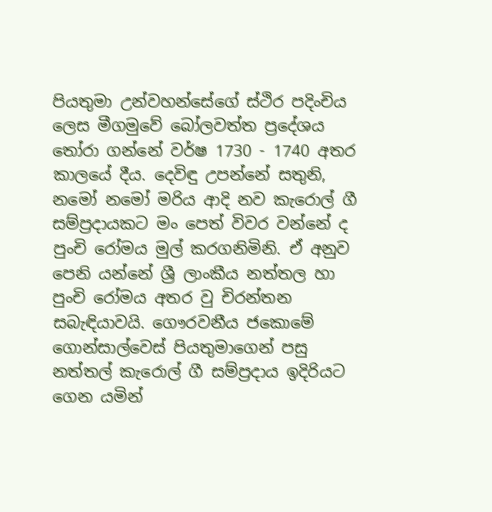පියතුමා උන්වහන්සේගේ ස්ථිර පදිංචිය ලෙස මීගමුවේ බෝලවත්ත ප්‍රදේශය තෝරා ගන්නේ වර්ෂ 1730 - 1740 අතර කාලයේ දීය. දෙවිඳු උපන්නේ සතුනි, නමෝ නමෝ මරිය ආදි නව කැරොල් ගී සම්ප්‍රදායකට මං පෙත් විවර වන්නේ ද පුංචි රෝමය මුල් කරගනිමිනි. ඒ අනුව පෙනි යන්නේ ශ්‍රී ලාංකීය නත්තල හා පුංචි රෝමය අතර වු චිරන්තන සබැඳියාවයි. ගෞරවනීය ජකොමේ ගොන්සාල්වෙස් පියතුමාගෙන් පසු නත්තල් කැරොල් ගී සම්ප්‍රදාය ඉදිරියට ගෙන යමින්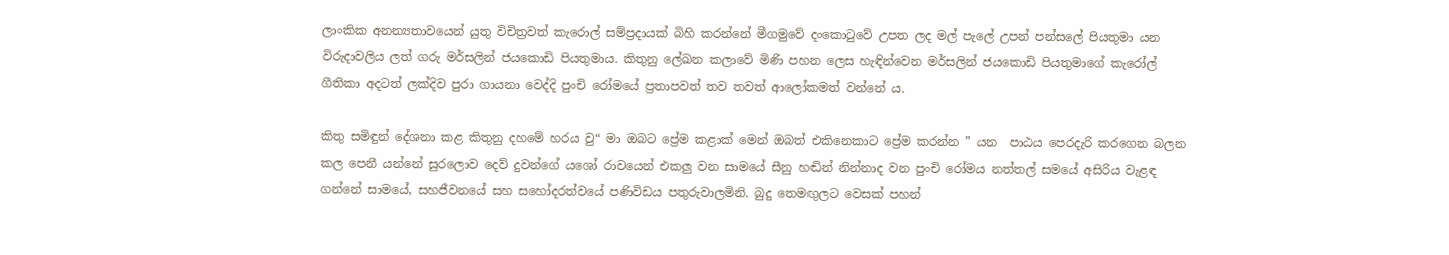ලාංකික අනන්‍යතාවයෙන් යුතු විචිත්‍රවත් කැරොල් සම්ප්‍රදායක් බිහි කරන්නේ මීගමුවේ දංකොටුවේ උපත ලද මල් පැලේ උපන් පන්සලේ පියතුමා යන විරුදාවලිය ලත් ගරු මර්සලින් ජයකොඩි පියතුමාය. කිතුනු ලේඛන කලාවේ මිණි පහන ලෙස හැඳින්වෙන මර්සලින් ජයකොඩි පියතුමාගේ කැරෝල් ගීතිකා අදටත් ලක්දිව පුරා ගායනා වෙද්දි පුංචි රෝමයේ ප්‍රතාපවත් තව තවත් ආලෝකමත් වන්නේ ය.

කිතු සමිඳුන් දේශනා කළ කිතුනු දහමේ හරය වු“ මා ඔබට ප්‍රේම කළාක් මෙන් ඔබත් එකිනෙකාට ප්‍රේම කරන්න ” යන  පාඨය පෙරදැරි කරගෙන බලන කල පෙනී යන්නේ සුරලොව දෙව් දුවන්ගේ යශෝ රාවයෙන් එකලු වන සාමයේ සීනු හඬින් නින්නාද වන පුංචි රෝමය නත්තල් සමයේ අසිරිය වැළඳ ගන්නේ සාමයේ, සහජීවනයේ සහ සහෝදරත්වයේ පණිවිඩය පතුරුවාලමිනි. බුදු තෙමඟුලට වෙසක් පහන්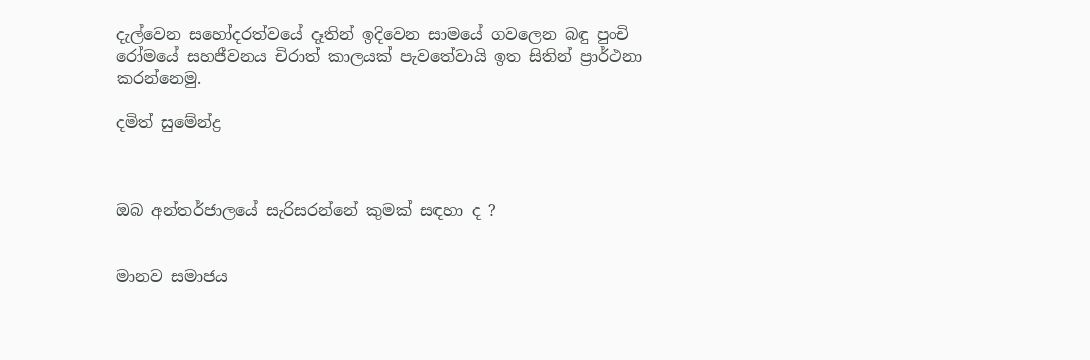දැල්වෙන සහෝදරත්වයේ දෑතින් ඉදිවෙන සාමයේ ගවලෙන බඳු පුංචි රෝමයේ සහජීවනය චිරාත් කාලයක් පැවතේවායි ඉත සිතින් ප්‍රාර්ථනා කරන්නෙමු.

දමිත් සුමේන්ද්‍ර



ඔබ අන්තර්ජාලයේ සැරිසරන්නේ කුමක් සඳහා ද ?


මානව සමාජය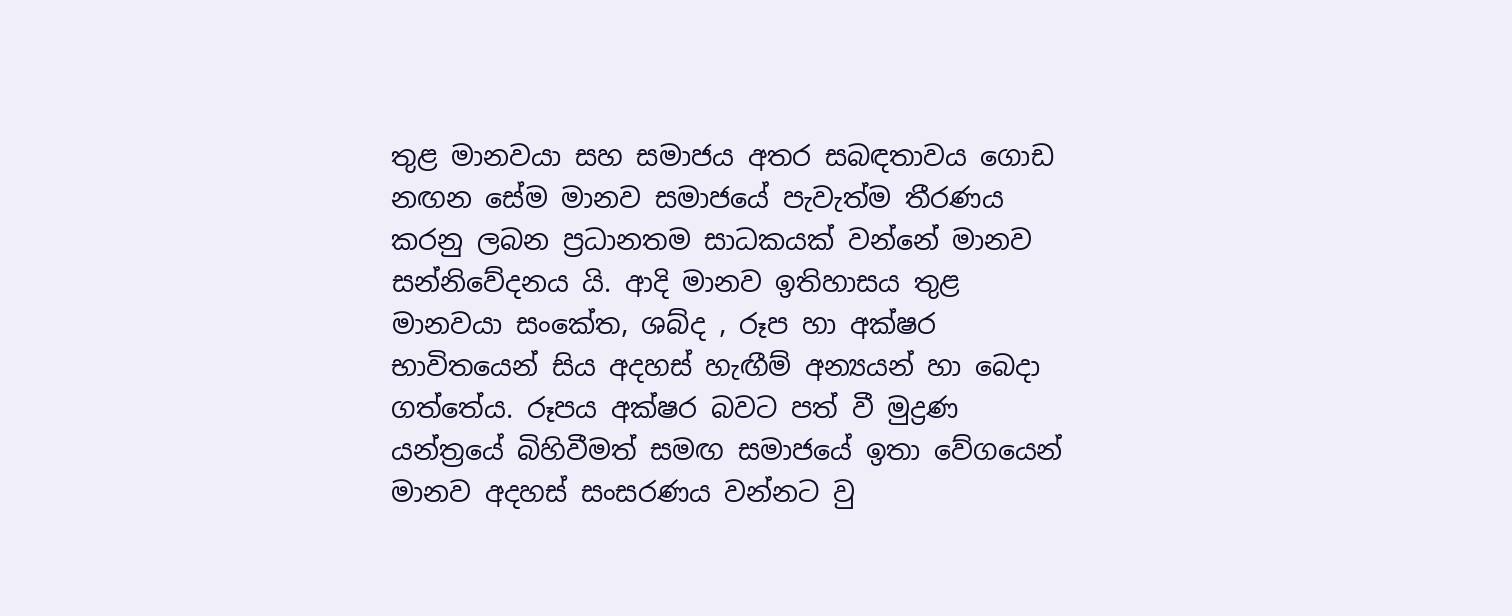තුළ මානවයා සහ සමාජය අතර සබඳතාවය ගොඩ නඟන සේම මානව සමාජයේ පැවැත්ම තීරණය කරනු ලබන ප්‍රධානතම සාධකයක් වන්නේ මානව සන්නිවේදනය යි. ආදි මානව ඉතිහාසය තුළ මානවයා සංකේත, ශබ්ද , රූප හා අක්ෂර භාවිතයෙන් සිය අදහස් හැඟීම් අන්‍යයන් හා බෙදා ගත්තේය. රූපය අක්ෂර බවට පත් වී මුද්‍රණ යන්ත්‍රයේ බිහිවීමත් සමඟ සමාජයේ ඉතා වේගයෙන් මානව අදහස් සංසරණය වන්නට වු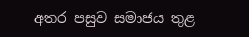අතර පසුව සමාජය තුළ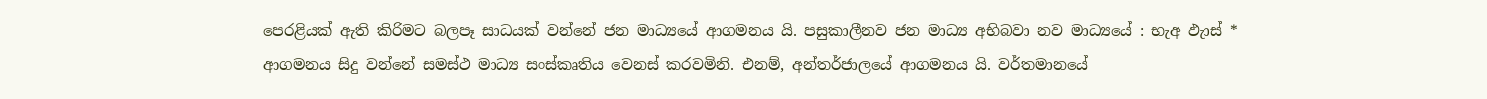පෙරළියක් ඇති කිරිමට බලපෑ සාධයක් වන්නේ ජන මාධ්‍යයේ ආගමනය යි. පසුකාලීනව ජන මාධ්‍ය අභිබවා නව මාධ්‍යයේ : භැඅ ඵැාස් * ආගමනය සිදු වන්නේ සමස්ථ මාධ්‍ය සංස්කෘතිය වෙනස් කරවමිනි. එනම්, අන්තර්ජාලයේ ආගමනය යි. වර්තමානයේ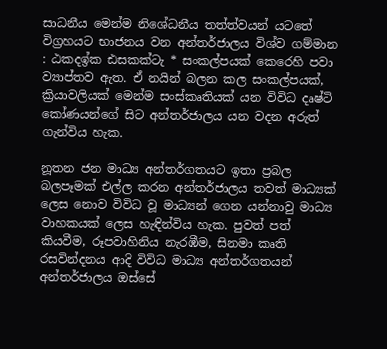සාධනීය මෙන්ම නිශේධනීය තත්ත්වයන් යටතේ විග්‍රහයට භාජනය වන අන්තර්ජාලය විශ්ව ගම්මාන : ඨකදඉ්ක ඪසකක්ටැ * සංකල්පයක් කෙරෙහි පවා ව්‍යාප්තව ඇත. ඒ නයින් බලන කල සංකල්පයක්, ක්‍රියාවලියක් මෙන්ම සංස්කෘතියක් යන විවිධ දෘෂ්ටි කෝණයන්ගේ සිට අන්තර්ජාලය යන වදන අරුත් ගැන්විය හැක.

නූතන ජන මාධ්‍ය අන්තර්ගතයට ඉතා ප්‍රබල බලපෑමක් එල්ල කරන අන්තර්ජාලය තවත් මාධ්‍යක් ලෙස නොව විවිධ වූ මාධ්‍යන් ගෙන යන්නාවු මාධ්‍ය වාහකයක් ලෙස හැඳින්විය හැක. පුවත් පත් කියවීම, රූපවාහිනිය නැරඹීම, සිනමා කෘති රසවින්දනය ආදි විවිධ මාධ්‍ය අන්තර්ගතයන් අන්තර්ජාලය ඔස්සේ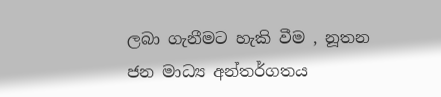ලබා ගැනීමට හැකි වීම , නූතන ජන මාධ්‍ය අන්තර්ගතය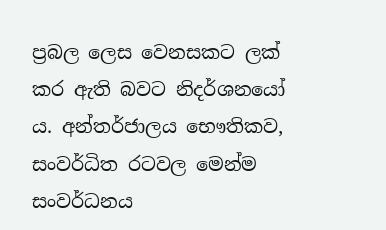ප්‍රබල ලෙස වෙනසකට ලක් කර ඇති බවට නිදර්ශනයෝ ය. අන්තර්ජාලය භෞතිකව, සංවර්ධිත රටවල මෙන්ම සංවර්ධනය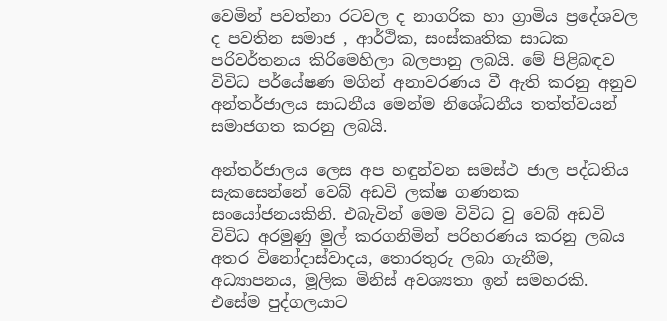වෙමින් පවත්නා රටවල ද නාගරික හා ග්‍රාමිය ප්‍රදේශවල ද පවතින සමාජ , ආර්ථික, සංස්කෘතික සාධක පරිවර්තනය කිරිමෙහිලා බලපානු ලබයි. මේ පිළිබඳව විවිධ පර්යේෂණ මගින් අනාවරණය වී ඇති කරනු අනුව අන්තර්ජාලය සාධනීය මෙන්ම නිශේධනීය තත්ත්වයන් සමාජගත කරනු ලබයි.

අන්තර්ජාලය ලෙස අප හඳුන්වන සමස්ථ ජාල පද්ධතිය සැකසෙන්නේ වෙබ් අඩවි ලක්ෂ ගණනක සංයෝජනයකිනි. එබැවින් මෙම විවිධ වු වෙබ් අඩවි විවිධ අරමුණු මුල් කරගනිමින් පරිහරණය කරනු ලබය අතර විනෝදාස්වාදය, තොරතුරු ලබා ගැනීම, අධ්‍යාපනය, මූලික මිනිස් අවශ්‍යතා ඉන් සමහරකි. එසේම පුද්ගලයාට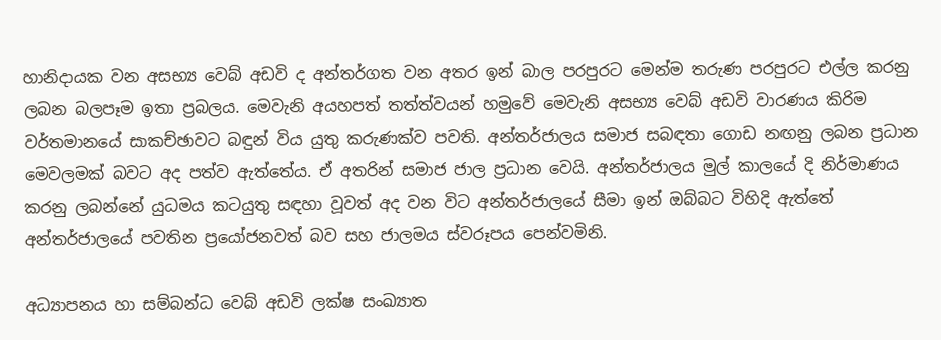හානිදායක වන අසභ්‍ය වෙබ් අඩවි ද අන්තර්ගත වන අතර ඉන් බාල පරපුරට මෙන්ම තරුණ පරපුරට එල්ල කරනු ලබන බලපෑම ඉතා ප්‍රබලය. මෙවැනි අයහපත් තත්ත්වයන් හමුවේ මෙවැනි අසභ්‍ය වෙබ් අඩවි වාරණය කිරිම වර්තමානයේ සාකච්ඡාවට බඳුන් විය යුතු කරුණක්ව පවති. අන්තර්ජාලය සමාජ සබඳතා ගොඩ නඟනු ලබන ප්‍රධාන මෙවලමක් බවට අද පත්ව ඇත්තේය. ඒ අතරින් සමාජ ජාල ප්‍රධාන වෙයි. අන්තර්ජාලය මුල් කාලයේ දි නිර්මාණය කරනු ලබන්නේ යුධමය කටයුතු සඳහා වූවත් අද වන විට අන්තර්ජාලයේ සීමා ඉන් ඔබ්බට විහිදි ඇත්තේ අන්තර්ජාලයේ පවතින ප්‍රයෝජනවත් බව සහ ජාලමය ස්වරූපය පෙන්වමිනි.

අධ්‍යාපනය හා සම්බන්ධ වෙබ් අඩවි ලක්ෂ සංඛ්‍යාත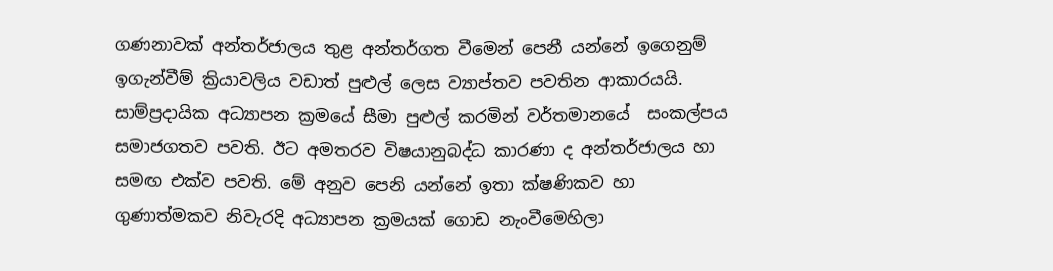ගණනාවක් අන්තර්ජාලය තුළ අන්තර්ගත වීමෙන් පෙනී යන්නේ ඉගෙනුම් ඉගැන්වීම් ක්‍රියාවලිය වඩාත් පුළුල් ලෙස ව්‍යාප්තව පවතින ආකාරයයි. සාම්ප්‍රදායික අධ්‍යාපන ක්‍රමයේ සීමා පුළුල් කරමින් වර්තමානයේ  සංකල්පය සමාජගතව පවති. ඊට අමතරව විෂයානුබද්ධ කාරණා ද අන්තර්ජාලය හා සමඟ එක්ව පවති. මේ අනුව පෙනි යන්නේ ඉතා ක්ෂණිකව හා ගුණාත්මකව නිවැරදි අධ්‍යාපන ක්‍රමයක් ගොඩ නැංවීමෙහිලා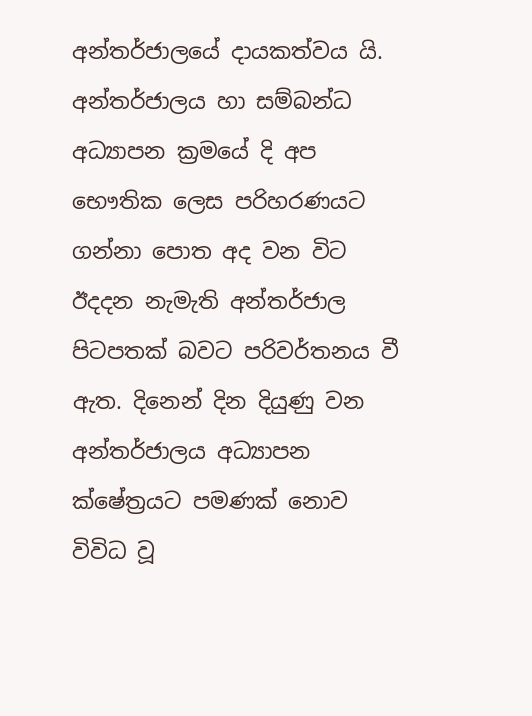අන්තර්ජාලයේ දායකත්වය යි. අන්තර්ජාලය හා සම්බන්ධ අධ්‍යාපන ක්‍රමයේ දි අප භෞතික ලෙස පරිහරණයට ගන්නා පොත අද වන විට  ඊදදන නැමැති අන්තර්ජාල පිටපතක් බවට පරිවර්තනය වී ඇත. දිනෙන් දින දියුණු වන අන්තර්ජාලය අධ්‍යාපන ක්ෂේත්‍රයට පමණක් නොව විවිධ වූ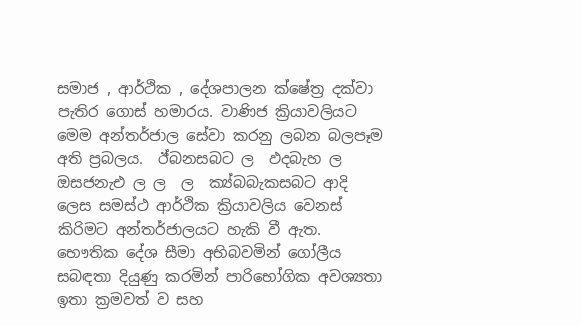සමාජ , ආර්ථික , දේශපාලන ක්ෂේත්‍ර දක්වා පැතිර ගොස් හමාරය. වාණිජ ක්‍රියාවලියට මෙම අන්තර්ජාල සේවා කරනු ලබන බලපෑම අති ප්‍රබලය.  ඊ්බනසබට ල  ඵදබැහ ල  ඔසජනැඑ ල ල  ල  ක්‍ය්බබැකසබට ආදි ලෙස සමස්ථ ආර්ථික ක්‍රියාවලිය වෙනස් කිරිමට අන්තර්ජාලයට හැකි වී ඇත. භෞතික දේශ සීමා අභිබවමින් ගෝලීය සබඳතා දියුණු කරමින් පාරිභෝගික අවශ්‍යතා ඉතා ක්‍රමවත් ව සහ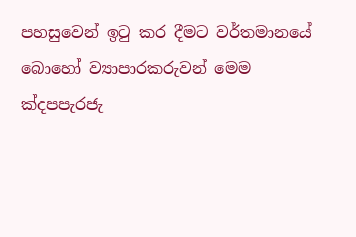පහසුවෙන් ඉටු කර දීමට වර්තමානයේ බොහෝ ව්‍යාපාරකරුවන් මෙම  ක්‍දපපැරජැ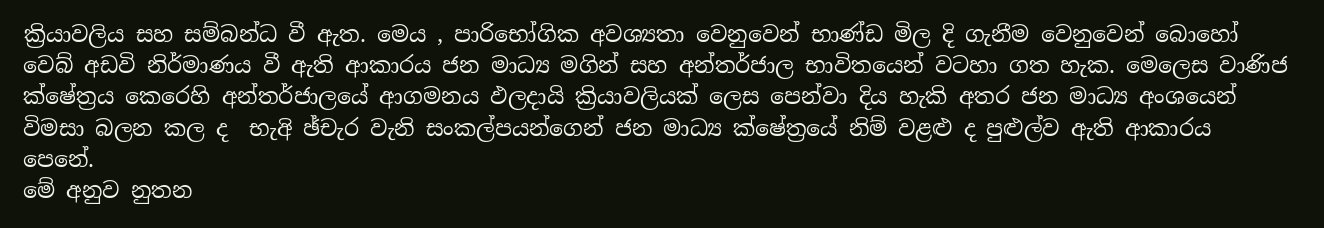ක්‍රියාවලිය සහ සම්බන්ධ වී ඇත. මෙය , පාරිභෝගික අවශ්‍යතා වෙනුවෙන් භාණ්ඩ මිල දි ගැනීම වෙනුවෙන් බොහෝ වෙබ් අඩවි නිර්මාණය වී ඇති ආකාරය ජන මාධ්‍ය මගින් සහ අන්තර්ජාල භාවිතයෙන් වටහා ගත හැක. මෙලෙස වාණිජ ක්ෂේත්‍රය කෙරෙහි අන්තර්ජාලයේ ආගමනය ඵලදායි ක්‍රියාවලියක් ලෙස පෙන්වා දිය හැකි අතර ජන මාධ්‍ය අංශයෙන් විමසා බලන කල ද  භැඅි ඡ්චැර වැනි සංකල්පයන්ගෙන් ජන මාධ්‍ය ක්ෂේත්‍රයේ නිම් වළළු ද පුළුල්ව ඇති ආකාරය පෙනේ.
මේ අනුව නුතන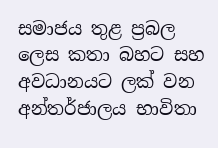සමාජය තුළ ප්‍රබල ලෙස කතා බහට සහ අවධානයට ලක් වන අන්තර්ජාලය භාවිතා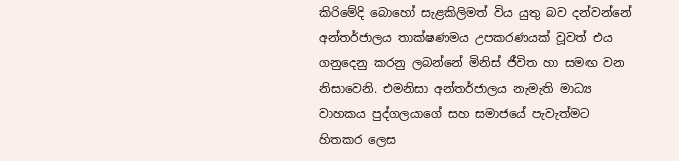කිරිමේදි බොහෝ සැළකිලිමත් විය යුතු බව දන්වන්නේ අන්තර්ජාලය තාක්ෂණමය උපකරණයක් වූවත් එය ගනුදෙනු කරනු ලබන්නේ මිනිස් ජීවිත හා සමඟ වන නිසාවෙනි. එමනිසා අන්තර්ජාලය නැමැති මාධ්‍ය වාහකය පුද්ගලයාගේ සහ සමාජයේ පැවැත්මට හිතකර ලෙස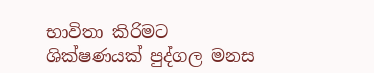භාවිතා කිරිමට ශික්ෂණයක් පුද්ගල මනස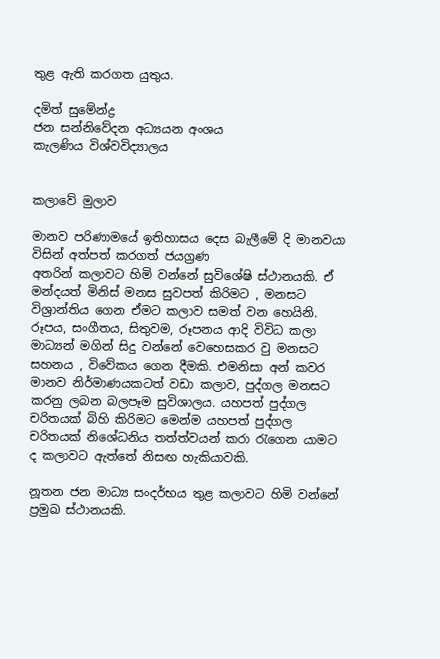තුළ ඇති කරගත යුතුය.

දමිත් සුමේන්ද්‍ර
ජන සන්නිවේදන අධ්‍යයන අංශය
කැලණිය විශ්වවිද්‍යාලය


කලාවේ මුලාව

මානව පරිණාමයේ ඉතිහාසය දෙස බැලීමේ දි මානවයා විසින් අත්පත් කරගත් ජයග්‍රණ
අතරින් කලාවට හිමි වන්නේ සුවිශේෂි ස්ථානයකි. ඒ මන්දයත් මිනිස් මනස සුවපත් කිරිමට , මනසට විශ්‍රාන්තිය ගෙන ඒමට කලාව සමත් වන හෙයිනි. රූපය, සංගීතය, සිතුවම, රූපනය ආදි විවිධ කලා මාධ්‍යන් මගින් සිදු වන්නේ වෙහෙසකර වු මනසට සහනය , විවේකය ගෙන දීමකි. එමනිසා අන් කවර මානව නිර්මාණයකටත් වඩා කලාව, පුද්ගල මනසට කරනු ලබන බලපෑම සුවිශාලය. යහපත් පුද්ගල චරිතයක් බිහි කිරිමට මෙන්ම යහපත් පුද්ගල චරිතයක් නිශේධනිය තත්ත්වයන් කරා රැගෙන යාමට ද කලාවට ඇත්තේ නිසඟ හැකියාවකි.

නූතන ජන මාධ්‍ය සංදර්භය තුළ කලාවට හිමි වන්නේ ප්‍රමුඛ ස්ථානයකි.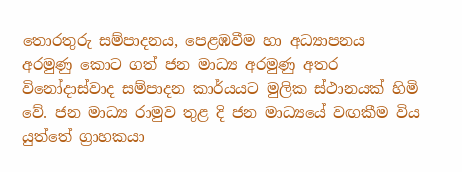තොරතුරු සම්පාදනය, පෙළඹවීම හා අධ්‍යාපනය අරමුණු කොට ගත් ජන මාධ්‍ය අරමුණු අතර විනෝදාස්වාද සම්පාදන කාර්යයට මුලික ස්ථානයක් හිමි වේ. ජන මාධ්‍ය රාමුව තුළ දි ජන මාධ්‍යයේ වඟකීම විය යුත්තේ ග්‍රාහකයා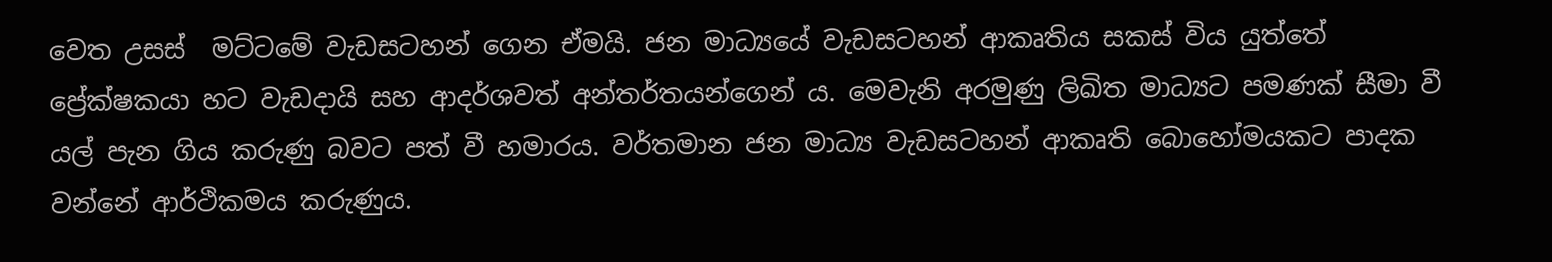වෙත උසස්  මට්ටමේ වැඩසටහන් ගෙන ඒමයි. ජන මාධ්‍යයේ වැඩසටහන් ආකෘතිය සකස් විය යුත්තේ ප්‍රේක්ෂකයා හට වැඩදායි සහ ආදර්ශවත් අන්තර්තයන්ගෙන් ය. මෙවැනි අරමුණු ලිඛිත මාධ්‍යට පමණක් සීමා වී යල් පැන ගිය කරුණු බවට පත් වී හමාරය. වර්තමාන ජන මාධ්‍ය වැඩසටහන් ආකෘති බොහෝමයකට පාදක වන්නේ ආර්ථිකමය කරුණුය.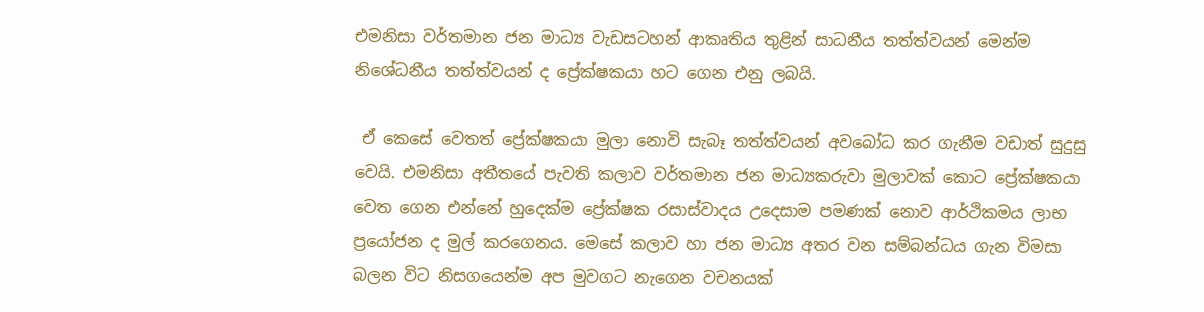එමනිසා වර්තමාන ජන මාධ්‍ය වැඩසටහන් ආකෘතිය තුළින් සාධනීය තත්ත්වයන් මෙන්ම නිශේධනීය තත්ත්වයන් ද ප්‍රේක්ෂකයා හට ගෙන එනු ලබයි.

 ඒ කෙසේ වෙතත් ප්‍රේක්ෂකයා මුලා නොවි සැබෑ තත්ත්වයන් අවබෝධ කර ගැනීම වඩාත් සුදුසු වෙයි. එමනිසා අතීතයේ පැවති කලාව වර්තමාන ජන මාධ්‍යකරුවා මුලාවක් කොට ප්‍රේක්ෂකයා වෙත ගෙන එන්නේ හුදෙක්ම ප්‍රේක්ෂක රසාස්වාදය උදෙසාම පමණක් නොව ආර්ථිකමය ලාභ ප්‍රයෝජන ද මුල් කරගෙනය. මෙසේ කලාව හා ජන මාධ්‍ය අතර වන සම්බන්ධය ගැන විමසා බලන විට නිසගයෙන්ම අප මුවගට නැගෙන වචනයක්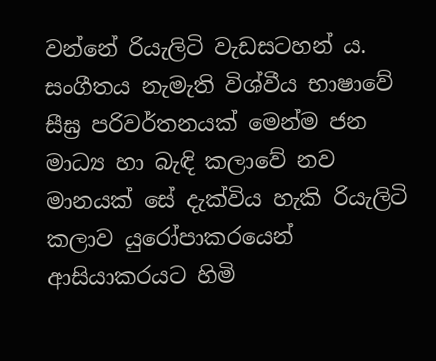වන්නේ රියැලිටි වැඩසටහන් ය. සංගීතය නැමැති විශ්වීය භාෂාවේ සීඝ්‍ර පරිවර්තනයක් මෙන්ම ජන මාධ්‍ය හා බැඳි කලාවේ නව මානයක් සේ දැක්විය හැකි රියැලිටි කලාව යුරෝපාකරයෙන් ආසියාකරයට හිමි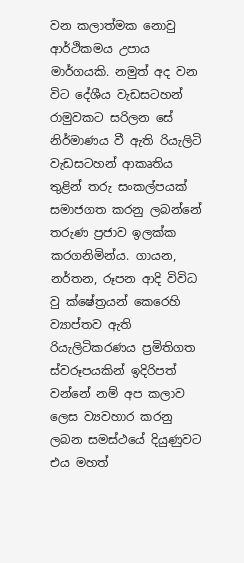වන කලාත්මක නොවු ආර්ථිකමය උපාය මාර්ගයකි. නමුත් අද වන විට දේශීය වැඩසටහන් රාමුවකට සරිලන සේ නිර්මාණය වී ඇති රියැලිටි වැඩසටහන් ආකෘතිය තුළින් තරු සංකල්පයක් සමාජගත කරනු ලබන්නේ තරුණ ප්‍රජාව ඉලක්ක කරගනිමින්ය. ගායන, නර්තන, රූපන ආදි විවිධ වු ක්ෂේත්‍රයන් කෙරෙහි ව්‍යාප්තව ඇති රියැලිටිකරණය ප්‍රමිතිගත ස්වරූපයකින් ඉදිරිපත් වන්නේ නම් අප කලාව ලෙස ව්‍යවහාර කරනු ලබන සමස්ථයේ දියුණුවට එය මහත්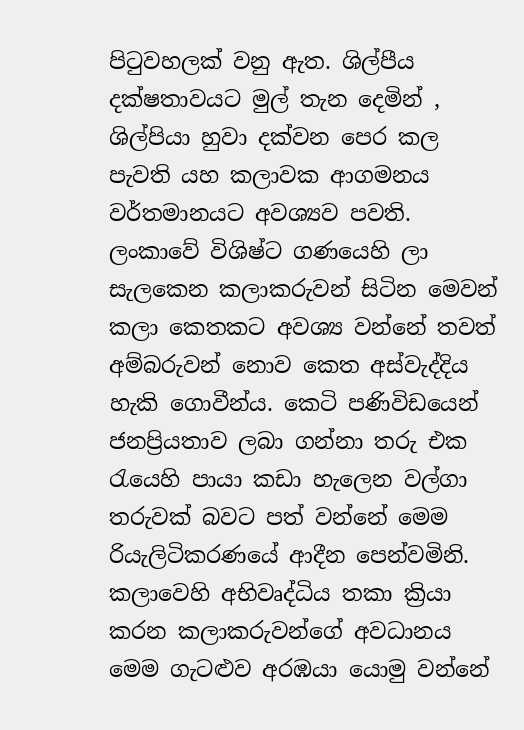පිටුවහලක් වනු ඇත. ශිල්පීය දක්ෂතාවයට මුල් තැන දෙමින් , ශිල්පියා හුවා දක්වන පෙර කල පැවති යහ කලාවක ආගමනය වර්තමානයට අවශ්‍යව පවති. ලංකාවේ විශිෂ්ට ගණයෙහි ලා සැලකෙන කලාකරුවන් සිටින මෙවන් කලා කෙතකට අවශ්‍ය වන්නේ තවත් අම්බරුවන් නොව කෙත අස්වැද්දිය හැකි ගොවීන්ය. කෙටි පණිවිඩයෙන් ජනප්‍රියතාව ලබා ගන්නා තරු එක රැයෙහි පායා කඩා හැලෙන වල්ගා තරුවක් බවට පත් වන්නේ මෙම රියැලිටිකරණයේ ආදීන පෙන්වමිනි. කලාවෙහි අභිවෘද්ධිය තකා ක්‍රියා කරන කලාකරුවන්ගේ අවධානය මෙම ගැටළුව අරඹයා යොමු වන්නේ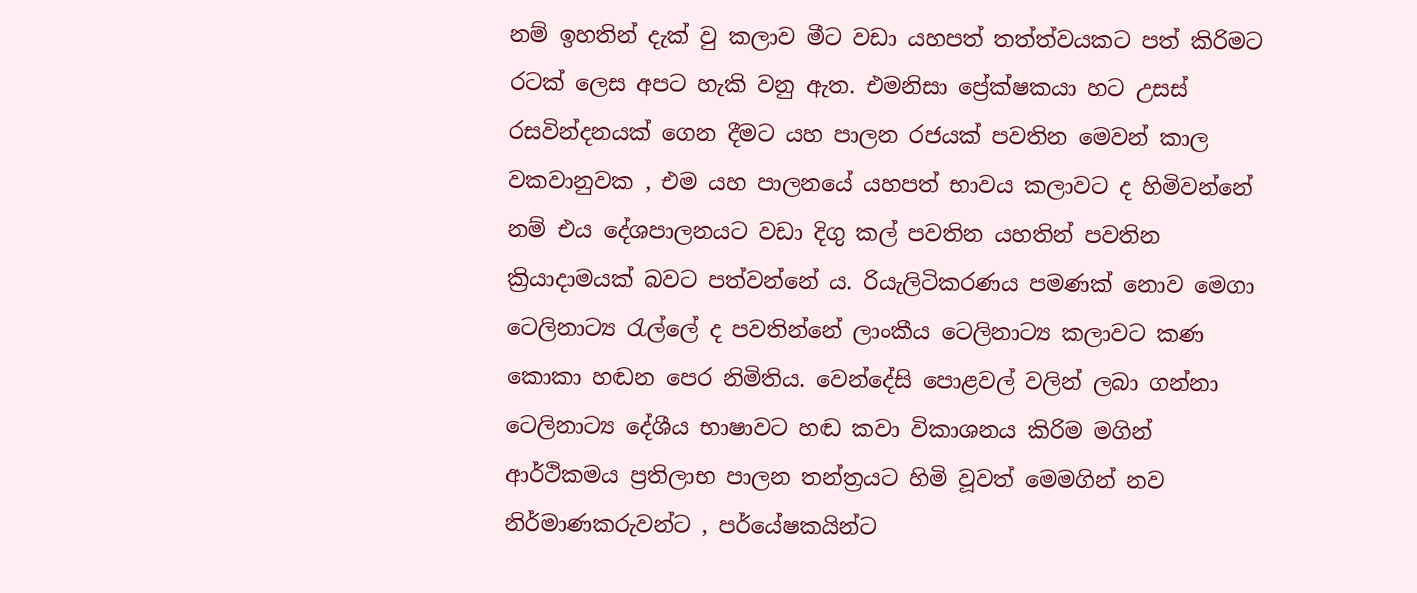නම් ඉහතින් දැක් වු කලාව මීට වඩා යහපත් තත්ත්වයකට පත් කිරිමට රටක් ලෙස අපට හැකි වනු ඇත. එමනිසා ප්‍රේක්ෂකයා හට උසස් රසවින්දනයක් ගෙන දීමට යහ පාලන රජයක් පවතින මෙවන් කාල වකවානුවක , එම යහ පාලනයේ යහපත් භාවය කලාවට ද හිමිවන්නේ නම් එය දේශපාලනයට වඩා දිගු කල් පවතින යහතින් පවතින ක්‍රියාදාමයක් බවට පත්වන්නේ ය. රියැලිටිකරණය පමණක් නොව මෙගා ටෙලිනාට්‍ය රැල්ලේ ද පවතින්නේ ලාංකීය ටෙලිනාට්‍ය කලාවට කණ කොකා හඬන පෙර නිමිතිය. වෙන්දේසි පොළවල් වලින් ලබා ගන්නා ටෙලිනාට්‍ය දේශීය භාෂාවට හඬ කවා විකාශනය කිරිම මගින් ආර්ථිකමය ප්‍රතිලාභ පාලන තන්ත්‍රයට හිමි වූවත් මෙමගින් නව නිර්මාණකරුවන්ට , පර්යේෂකයින්ට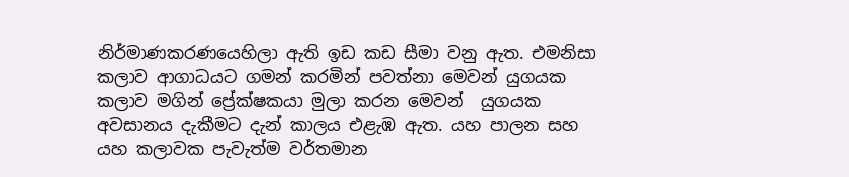නිර්මාණකරණයෙහිලා ඇති ඉඩ කඩ සීමා වනු ඇත. එමනිසා කලාව ආගාධයට ගමන් කරමින් පවත්නා මෙවන් යුගයක කලාව මගින් ප්‍රේක්ෂකයා මුලා කරන මෙවන්  යුගයක අවසානය දැකීමට දැන් කාලය එළැඹ ඇත. යහ පාලන සහ යහ කලාවක පැවැත්ම වර්තමාන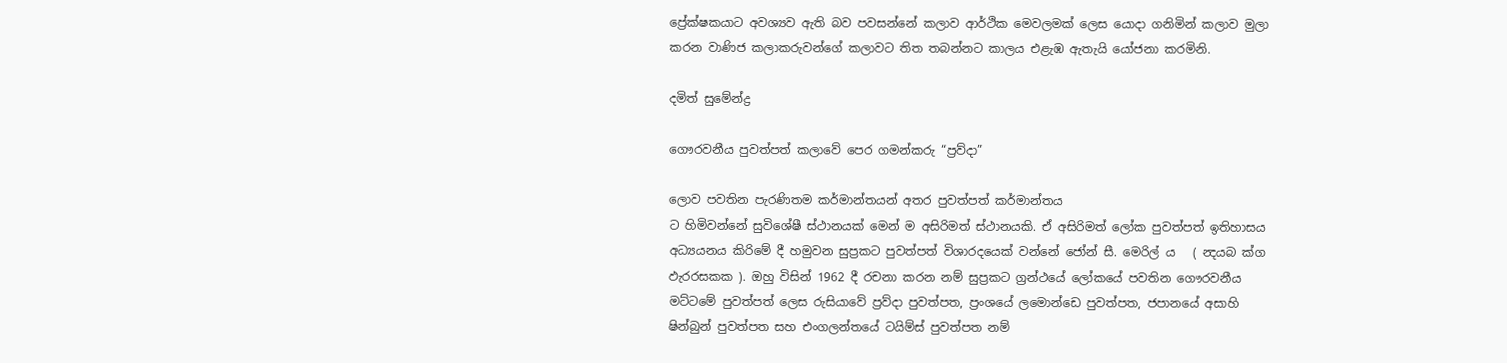ප්‍රේක්ෂකයාට අවශ්‍යව ඇති බව පවසන්නේ කලාව ආර්ථික මෙවලමක් ලෙස යොදා ගනිමින් කලාව මුලා කරන වාණිජ කලාකරුවන්ගේ කලාවට තිත තබන්නට කාලය එළැඹ ඇතැයි යෝජනා කරමිනි.

දමිත් සුමේන්ද්‍ර

ගෞරවනීය පුවත්පත් කලාවේ පෙර ගමන්කරු “ප්‍රව්දා”

ලොව පවතින පැරණිතම කර්මාන්තයන් අතර පුවත්පත් කර්මාන්තය
ට හිමිවන්නේ සුවිශේෂී ස්ථානයක් මෙන් ම අසිරිමත් ස්ථානයකි. ඒ අසිරිමත් ලෝක පුවත්පත් ඉතිහාසය අධ්‍යයනය කිරිමේ දී හමුවන සුප්‍රකට පුවත්පත් විශාරදයෙක් වන්නේ ජෝන් සී. මෙරිල් ය   ( න්‍දයබ ක්‍ග ඵැරරසකක ). ඔහු විසින් 1962 දී රචනා කරන නම් සුප්‍රකට ග්‍රන්ථයේ ලෝකයේ පවතින ගෞරවනීය මට්ටමේ පුවත්පත් ලෙස රුසියාවේ ප්‍රව්දා පුවත්පත, ප්‍රංශයේ ලමොන්ඩෙ පුවත්පත, ජපානයේ අසාහි ෂින්බුන් පුවත්පත සහ එංගලන්තයේ ටයිම්ස් පුවත්පත නම්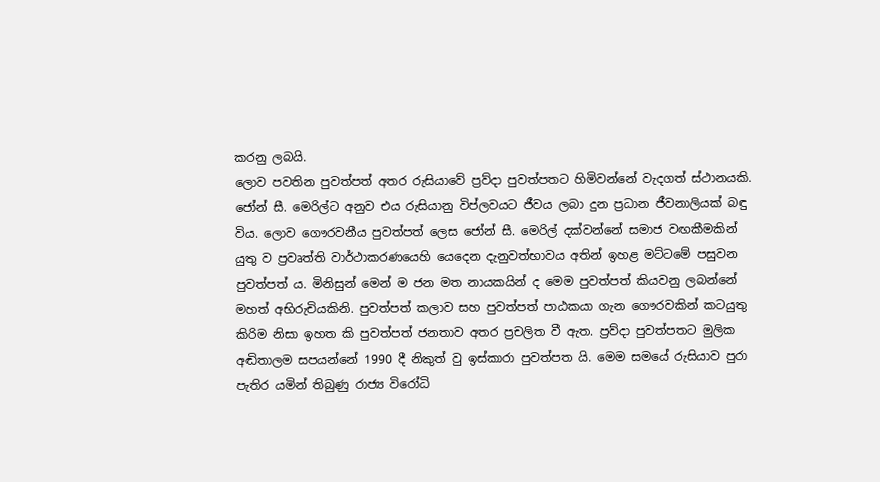කරනු ලබයි.
ලොව පවතින පුවත්පත් අතර රුසියාවේ ප්‍රව්දා පුවත්පතට හිමිවන්නේ වැදගත් ස්ථානයකි. ජෝන් සී. මෙරිල්ට අනුව එය රුසියානු විප්ලවයට ජීවය ලබා දුන ප්‍රධාන ජීවනාලියක් බඳු විය. ලොව ගෞරවනීය පුවත්පත් ලෙස ජෝන් සී. මෙරිල් දක්වන්නේ සමාජ වඟකීමකින් යුතු ව ප්‍රවෘත්ති වාර්ථාකරණයෙහි යෙදෙන දැනුවත්භාවය අතින් ඉහළ මට්ටමේ පසුවන පුවත්පත් ය. මිනිසුන් මෙන් ම ජන මත නායකයින් ද මෙම පුවත්පත් කියවනු ලබන්නේ මහත් අභිරුචියකිනි. පුවත්පත් කලාව සහ පුවත්පත් පාඨකයා ගැන ගෞරවකින් කටයුතු කිරිම නිසා ඉහත කි පුවත්පත් ජනතාව අතර ප්‍රචලිත වී ඇත. ප්‍රව්දා පුවත්පතට මුලික අඬිතාලම සපයන්නේ 1990 දී නිකුත් වු ඉස්කාරා පුවත්පත යි. මෙම සමයේ රුසියාව පුරා පැතිර යමින් තිබුණු රාජ්‍ය විරෝධි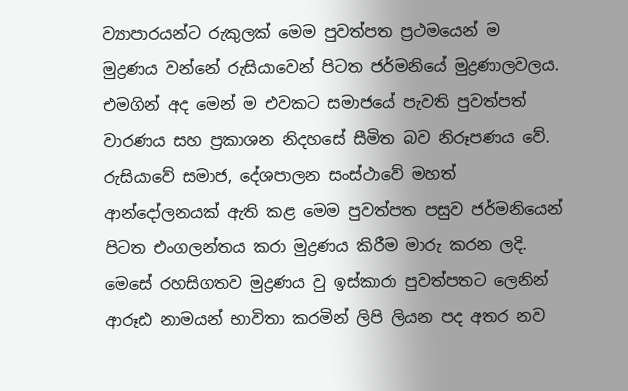ව්‍යාපාරයන්ට රුකුලක් මෙම පුවත්පත ප්‍රථමයෙන් ම මුද්‍රණය වන්නේ රුසියාවෙන් පිටත ජර්මනියේ මුද්‍රණාලවලය. එමගින් අද මෙන් ම එවකට සමාජයේ පැවති පුවත්පත් වාරණය සහ ප්‍රකාශන නිදහසේ සීමිත බව නිරූපණය වේ. රුසියාවේ සමාජ, දේශපාලන සංස්ථාවේ මහත් ආන්දෝලනයක් ඇති කළ මෙම පුවත්පත පසුව ජර්මනියෙන් පිටත එංගලන්තය කරා මුද්‍රණය කිරීම මාරු කරන ලදි. මෙසේ රහසිගතව මුද්‍රණය වු ඉස්කාරා පුවත්පතට ලෙනින් ආරූඪ නාමයන් භාවිතා කරමින් ලිපි ලියන පද අතර නව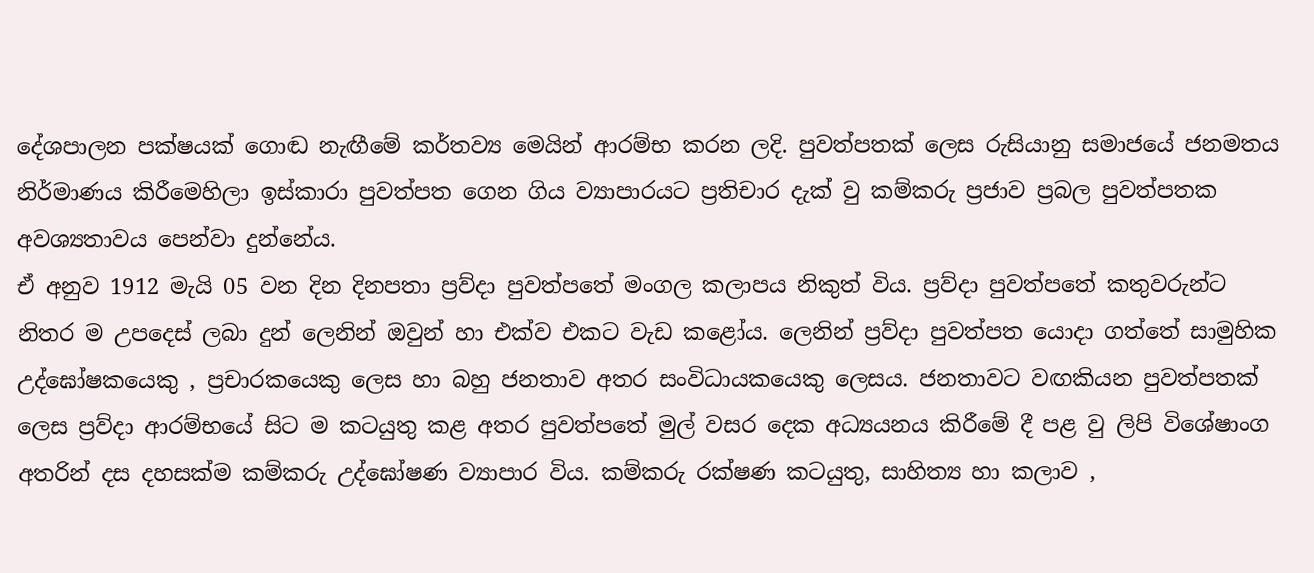දේශපාලන පක්ෂයක් ගොඬ නැඟීමේ කර්තව්‍ය මෙයින් ආරම්භ කරන ලදි. පුවත්පතක් ලෙස රුසියානු සමාජයේ ජනමතය නිර්මාණය කිරීමෙහිලා ඉස්කාරා පුවත්පත ගෙන ගිය ව්‍යාපාරයට ප්‍රතිචාර දැක් වු කම්කරු ප්‍රජාව ප්‍රබල පුවත්පතක අවශ්‍යතාවය පෙන්වා දුන්නේය.
ඒ අනුව 1912 මැයි 05 වන දින දිනපතා ප්‍රව්දා පුවත්පතේ මංගල කලාපය නිකුත් විය. ප්‍රව්දා පුවත්පතේ කතුවරුන්ට නිතර ම උපදෙස් ලබා දුන් ලෙනින් ඔවුන් හා එක්ව එකට වැඩ කළෝය. ලෙනින් ප්‍රව්දා පුවත්පත යොදා ගත්තේ සාමුහික උද්ඝෝෂකයෙකු , ප්‍රචාරකයෙකු ලෙස හා බහු ජනතාව අතර සංවිධායකයෙකු ලෙසය. ජනතාවට වඟකියන පුවත්පතක් ලෙස ප්‍රව්දා ආරම්භයේ සිට ම කටයුතු කළ අතර පුවත්පතේ මුල් වසර දෙක අධ්‍යයනය කිරීමේ දී පළ වු ලිපි විශේෂාංග අතරින් දස දහසක්ම කම්කරු උද්ඝෝෂණ ව්‍යාපාර විය. කම්කරු රක්ෂණ කටයුතු, සාහිත්‍ය හා කලාව ,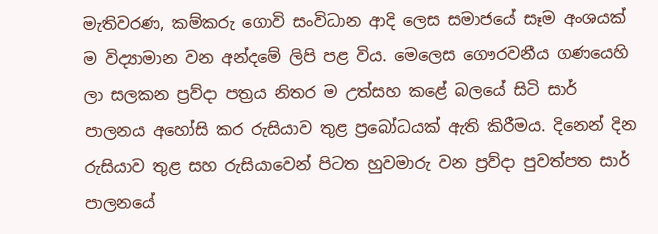මැතිවරණ, කම්කරු ගොවි සංවිධාන ආදි ලෙස සමාජයේ සෑම අංශයක් ම විද්‍යාමාන වන අන්දමේ ලිපි පළ විය. මෙලෙස ගෞරවනීය ගණයෙහි ලා සලකන ප්‍රව්දා පත්‍රය නිතර ම උත්සහ කළේ බලයේ සිටි සාර් පාලනය අහෝසි කර රුසියාව තුළ ප්‍රබෝධයක් ඇති කිරීමය. දිනෙන් දින රුසියාව තුළ සහ රුසියාවෙන් පිටත හුවමාරු වන ප්‍රව්දා පුවත්පත සාර් පාලනයේ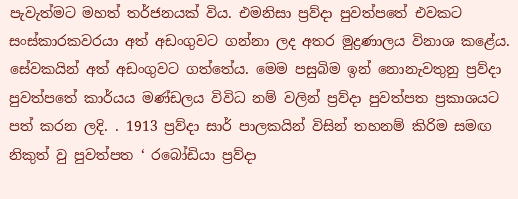පැවැත්මට මහත් තර්ජනයක් විය. එමනිසා ප්‍රව්දා පුවත්පතේ එවකට සංස්කාරකවරයා අත් අඩංගුවට ගන්නා ලද අතර මුද්‍රණාලය විනාශ කළේය. සේවකයින් අත් අඩංගුවට ගත්තේය. මෙම පසුබිම ඉන් නොනැවතුනු ප්‍රව්දා පුවත්පතේ කාර්යය මණ්ඩලය විවිධ නම් වලින් ප්‍රව්දා පුවත්පත ප්‍රකාශයට පත් කරන ලදි. . 1913 ප්‍රව්දා සාර් පාලකයින් විසින් තහනම් කිරිම සමඟ නිකුත් වු පුවත්පත ‘ රබෝඩියා ප්‍රව්දා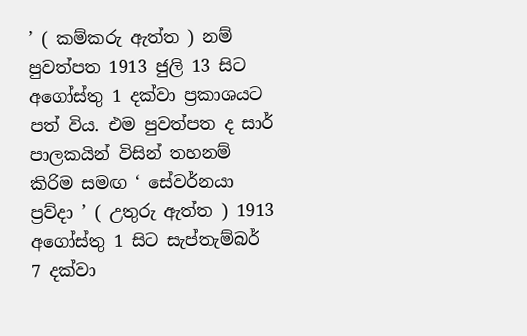’ ( කම්කරු ඇත්ත ) නම් පුවත්පත 1913 ජුලි 13 සිට අගෝස්තු 1 දක්වා ප්‍රකාශයට පත් විය. එම පුවත්පත ද සාර් පාලකයින් විසින් තහනම් කිරිම සමඟ ‘ සේවර්නයා ප්‍රව්දා ’ ( උතුරු ඇත්ත ) 1913 අගෝස්තු 1 සිට සැප්තැම්බර් 7 දක්වා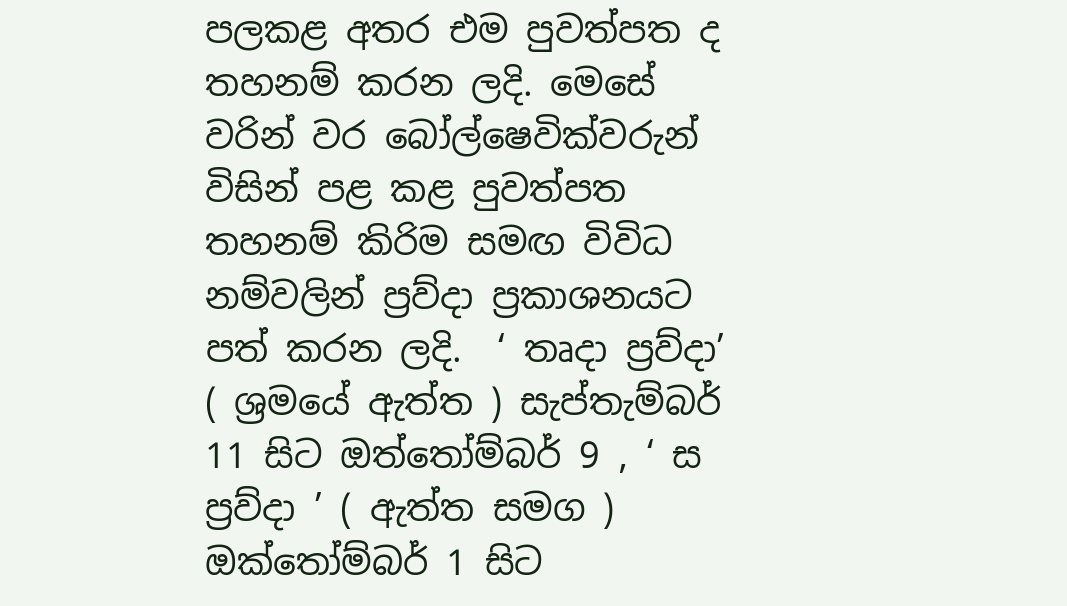පලකළ අතර එම පුවත්පත ද තහනම් කරන ලදි. මෙසේ වරින් වර බෝල්ෂෙවික්වරුන් විසින් පළ කළ පුවත්පත තහනම් කිරිම සමඟ විවිධ නම්වලින් ප්‍රව්දා ප්‍රකාශනයට පත් කරන ලදි.  ‘ තෘදා ප්‍රව්දා’ ( ශ්‍රමයේ ඇත්ත ) සැප්තැම්බර් 11 සිට ඔත්තෝම්බර් 9 , ‘ ස ප්‍රව්දා ’ ( ඇත්ත සමග ) ඔක්තෝම්බර් 1 සිට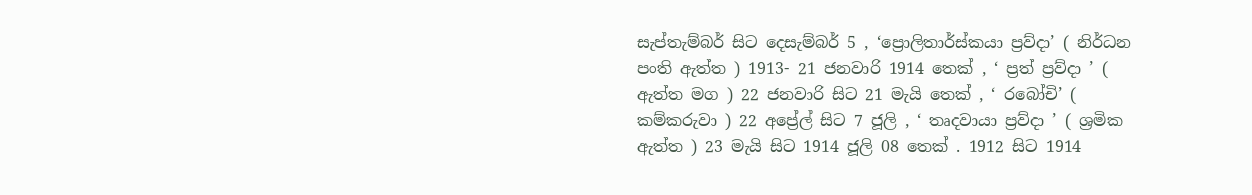සැප්තැම්බර් සිට දෙසැම්බර් 5 , ‘ප්‍රොලිතාර්ස්කයා ප්‍රව්දා’ ( නිර්ධන පංති ඇත්ත ) 1913- 21 ජනවාරි 1914 තෙක් , ‘ ප්‍රත් ප්‍රව්දා ’ ( ඇත්ත මග ) 22 ජනවාරි සිට 21 මැයි තෙක් , ‘ රබෝචි’ ( කම්කරුවා ) 22 අප්‍රේල් සිට 7 ජූලි , ‘ තෘදවායා ප්‍රව්දා ’ ( ශ්‍රමික ඇත්ත ) 23 මැයි සිට 1914 ජූලි 08 තෙක් . 1912 සිට 1914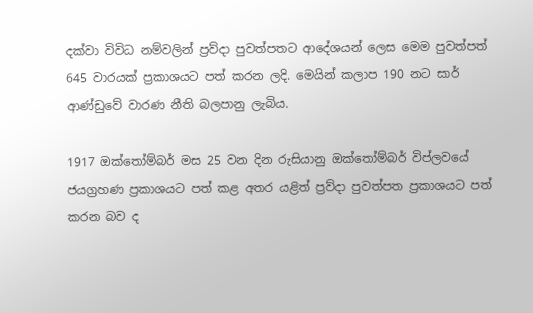දක්වා විවිධ නම්වලින් ප්‍රව්දා පුවත්පතට ආදේශයන් ලෙස මෙම පුවත්පත් 645 වාරයක් ප්‍රකාශයට පත් කරන ලදි. මෙයින් කලාප 190 නට සාර් ආණ්ඩුවේ වාරණ නීති බලපානු ලැබිය.

1917 ඔක්තෝම්බර් මස 25 වන දින රුසියානු ඔක්තෝම්බර් විප්ලවයේ ජයග්‍රහණ ප්‍රකාශයට පත් කළ අතර යළිත් ප්‍රව්දා පුවත්පත ප්‍රකාශයට පත් කරන බව ද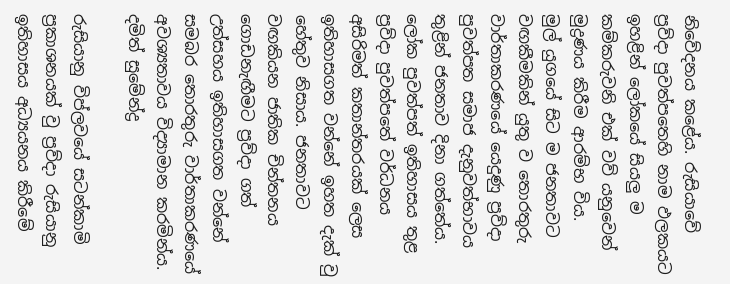නිවේදනය කළේය. රුසියාවේ ප්‍රව්දා පුවත්පතෙහි නාම ඵලකයට ඉහළින් ලෝකයේ සියලු ම කම්කරුවනි එක් වව් යනුවෙන් මුද්‍රණය කිරීම ආරම්භ විය.
මුල් යුගයේ සිට ම ජනතාවට වඟකීමකින් යුතු ව තොරතුරු වාර්තාකරණයේ යෙදුණු ප්‍රව්දා පුවත්පත සමාජ දැනුවත්භාවය තුළින් ජනතාව දිනා ගත්තේය. ලෝක පුවත්පත් ඉතිහාසය තුළ ප්‍රව්දා පුවත්පතේ වර්ධනය අසිරිමත් කතාන්තරයක් ලෙස ඉතිහාසගත වන්නේ ඉහත දැක් වු හේතුව නිසාය. ජනතාවට වඟකියන ජාතික චින්තනය ගොඩනැඟීමට ප්‍රව්දා ගත් උත්සහය ඉතිහාසගත වන්නේ සමබර තොරතුරු වාර්තාකරණයේ අවශ්‍යතාවය විද්‍යාමාන කරමින්ය.
දමිත් සුමේන්ද්‍ර

රුසියානු විප්ලවයේ සටන්කාමි ප්‍රකාශනයක් වු ප්‍රව්දා රුසියානු ඉතිහාසය අධ්‍යයනය කිරීමේ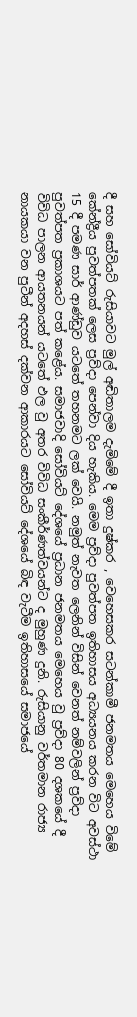දී සහ සෝවියට් රුසියාවට මුල් අඬිතාලම දැමිමේ දී ඉතා දුෂ්කර , වෙහෙසකර සටන්කාමී ජනමතය මෙහෙය විමේ කේන්ද්‍රීය පුවත්පතක් ලෙස ප්‍රව්දා පෙන්වා දිය හැකිය. මෙම ප්‍රව්දා පුවත්පත ඉතිහාසය අධ්‍යයනය කරන විට අවස්ථා 15 දී පමණ සාර් ආණ්ඩුව යටතේ තහනමට ලක් වෙයි. නමුත් නැවත ලෙනින් විසින් වෙනත් නම්වලින් ප්‍රව්දා පුවත්පත ප්‍රකාශයට පත් කළේය. සමාජවාදි සෝවියට් දේශයේ ප්‍රධාන ජනමතය මෙහෙය වු ප්‍රව්දා 80 දශකයේ දී විවිධ පාලන ආයතනයන් යටතේ ඵල වු අතර විවිධ සංකීර්ණත්වයන්ට ද මුහුණ දුනි. රුසියානු වර්තමාන රාජ්‍ය නායකයා වන පුටීන් අදහස් දක්වන ආකාරයට සෝවියට් දේශයේ බිඳ වැටීම ඉතිහාසයේ සමාජයේ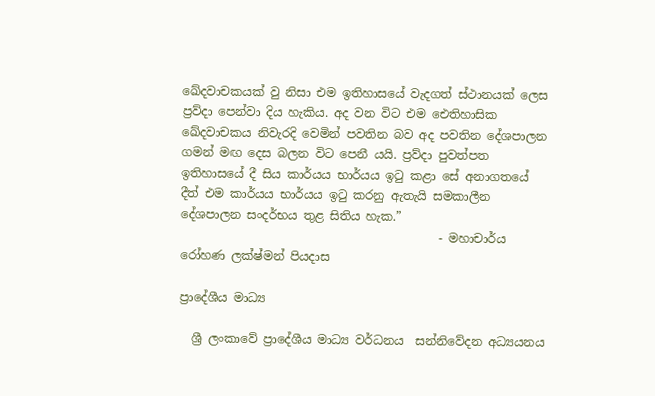ඛේදවාචකයක් වු නිසා එම ඉතිහාසයේ වැදගත් ස්ථානයක් ලෙස ප්‍රව්දා පෙන්වා දිය හැකිය. අද වන විට එම ඓතිහාසික ඛේදවාචකය නිවැරදි වෙමින් පවතින බව අද පවතින දේශපාලන ගමන් මඟ දෙස බලන විට පෙනී යයි. ප්‍රව්දා පුවත්පත ඉතිහාසයේ දී සිය කාර්යය භාර්යය ඉටු කළා සේ අනාගතයේ දීත් එම කාර්යය භාර්යය ඉටු කරනු ඇතැයි සමකාලීන දේශපාලන සංදර්භය තුළ සිතිය හැක.”
                                           - මහාචාර්ය රෝහණ ලක්ෂ්මන් පියදාස

ප්‍රාදේශීය මාධ්‍ය

  ශ්‍රී ලංකාවේ ප්‍රාදේශීය මාධ්‍ය වර්ධනය  සන්නිවේදන අධ්‍යයනය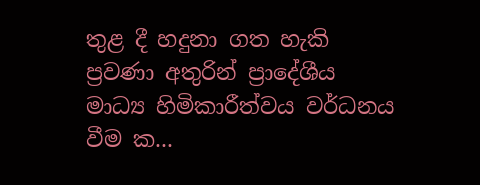තුළ දී හදුනා ගත හැකි ප්‍රවණා අතුරින් ප්‍රාදේශීය මාධ්‍ය හිමිකාරීත්වය වර්ධනය වීම ක...